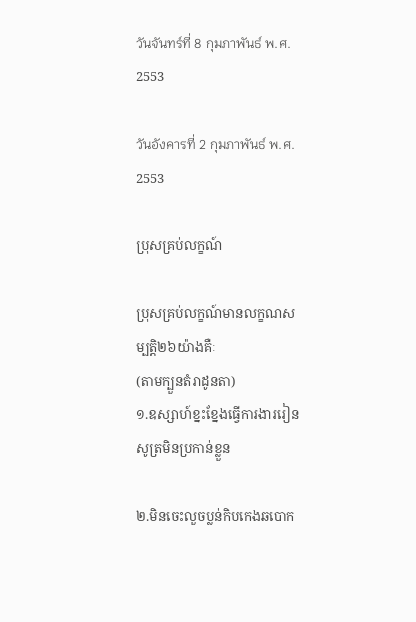วันจันทร์ที่ 8 กุมภาพันธ์ พ.ศ. 2553

วันอังคารที่ 2 กุมภาพันธ์ พ.ศ. 2553

ប្រុសគ្រប់លក្ខណ៍

ប្រុសគ្រប់លក្ខណ៍មានលក្ខណសម្បត្តិ២៦យ៉ាងគឺៈ
(តាមក្បួនតំរាដូនតា)
១.ឧស្សាហ៍ខ្នះខ្នែងធ្វើការងាររៀនសូត្រមិនប្រកាន់ខ្លួន

២.មិនចេះលួចប្លន់កិបកេងឆបោក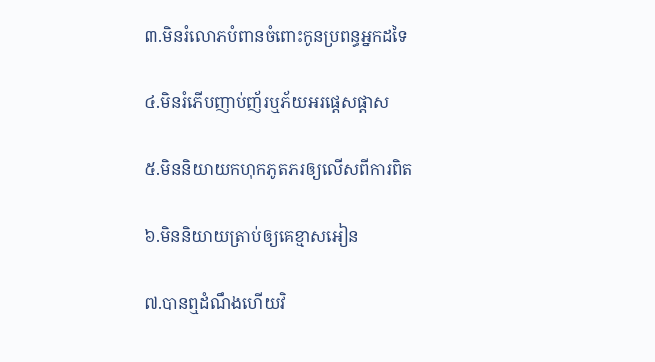៣.មិនរំលោភបំពានចំពោះកូនប្រពន្ធអ្នកដទៃ

៤.មិនរំភើបញាប់ញ័រឬភ័យអរផ្តេសផ្តាស

៥.មិននិយាយកហុកភូតភរឲ្យលើសពីការពិត

៦.មិននិយាយត្រាប់ឲ្យគេខ្មាសអៀន

៧.បានឮដំណឹងហើយវិ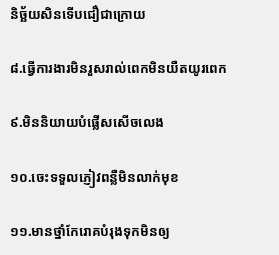និច័្ឆយសិនទើបជឿជាក្រោយ

៨.ធ្វើការងារមិនរួសរាល់ពេកមិនយឺតយូរពេក

៩.មិននិយាយបំផ្លើសសើចលេង

១០.ចេះទទួលភ្ញៀវពន្លឺមិនលាក់មុខ

១១.មានថ្នាំកែរោគបំរុងទុកមិនឲ្យ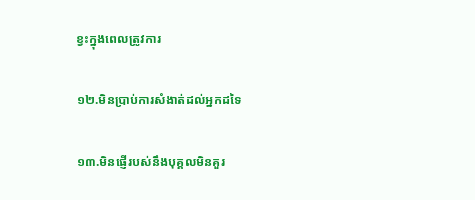ខ្វះក្នុងពេលត្រូវការ

១២.មិនប្រាប់ការសំងាត់ដល់អ្នកដទៃ

១៣.មិនផ្ញើរបស់នឹងបុគ្គលមិនគួរ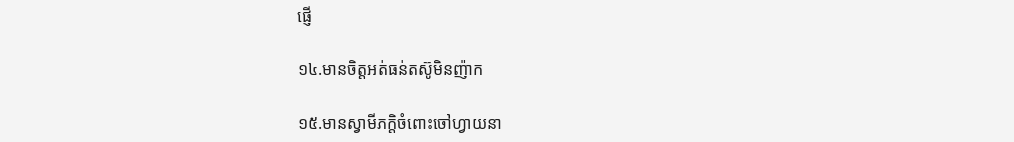ផ្ញើ

១៤.មានចិត្តអត់ធន់តស៊ូមិនញ៉ាក

១៥.មានស្វាមីភក្តិចំពោះចៅហ្វាយនា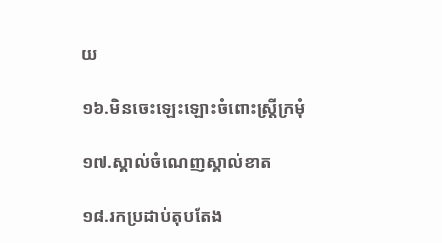យ

១៦.មិនចេះឡេះឡោះចំពោះស្រ្តីក្រមុំ

១៧.ស្គាល់ចំណេញស្គាល់ខាត

១៨.រកប្រដាប់តុបតែង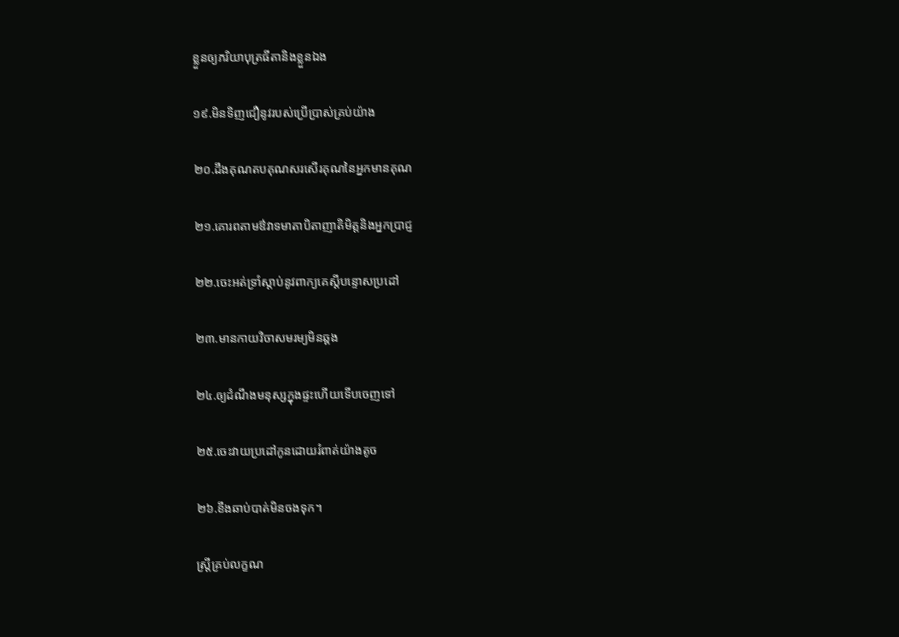ខ្លួនឲ្យភរិយាបុត្រធីតានិងខ្លួនឯង

១៩.មិនទិញជឿនូវរបស់ប្រើប្រាស់គ្រប់យ៉ាង

២០.ដឹងគុណតបគុណសរសើរគុណនៃអ្នកមានគុណ

២១.គោរពតាមឳវាទមាតាបិតាញាតិមិត្តនិងអ្នកប្រាជ្ញ

២២.ចេះអត់ទ្រាំស្តាប់នូវពាក្យគេស្តីបន្ទោសប្រដៅ

២៣.មានកាយវិចាសមរម្យមិនឆ្គង

២៤.ឲ្យដំណឹងមនុស្សក្នុងផ្ទះហើយទើបចេញទៅ

២៥.ចេះវាយប្រដៅកូនដោយរំពាត់យ៉ាងតូច

២៦.ខឹងឆាប់បាត់មិនចងទុក។

ស្រ្តីគ្រប់លក្ខណ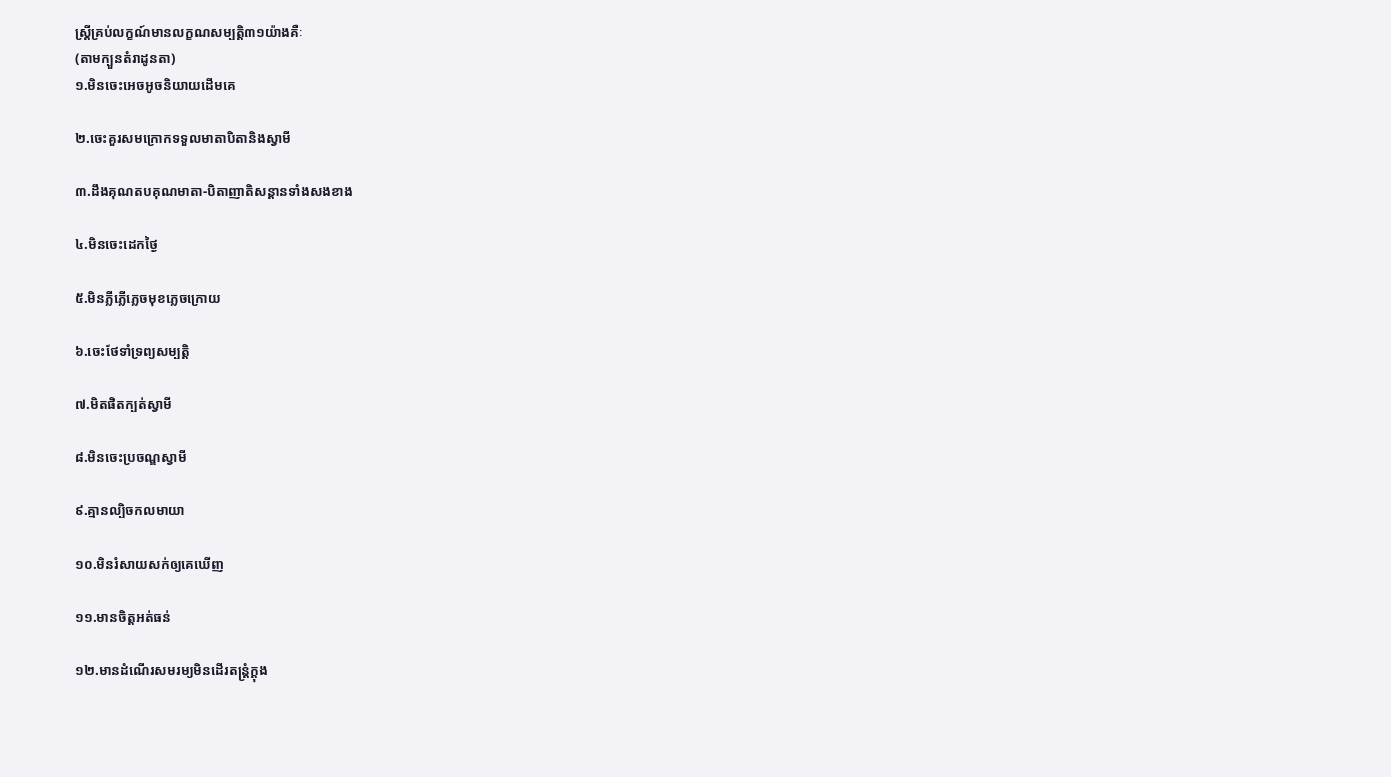ស្រ្តីគ្រប់លក្ខណ៍មានលក្ខណសម្បត្តិ៣១យ៉ាងគឺៈ
(តាមក្បួនតំរាដូនតា)
១.មិនចេះអេចអូចនិយាយដើមគេ

២.ចេះគួរសមក្រោកទទួលមាតាបិតានិងស្វាមី

៣.ដឹងគុណតបគុណមាតា-បិតាញាតិសន្តានទាំងសងខាង

៤.មិនចេះដេកថ្ងៃ

៥.មិនភ្លីភ្លើភ្លេចមុខភ្លេចក្រោយ

៦.ចេះថែទាំទ្រព្យសម្បត្តិ

៧.មិតផិតក្បត់ស្វាមី

៨.មិនចេះប្រចណ្ឌស្វាមី

៩.គ្មានល្បិចកលមាយា

១០.មិនរំសាយសក់ឲ្យគេឃើញ

១១.មានចិត្តអត់ធន់

១២.មានដំណើរសមរម្យមិនដើរតន្រ្តំក្តុង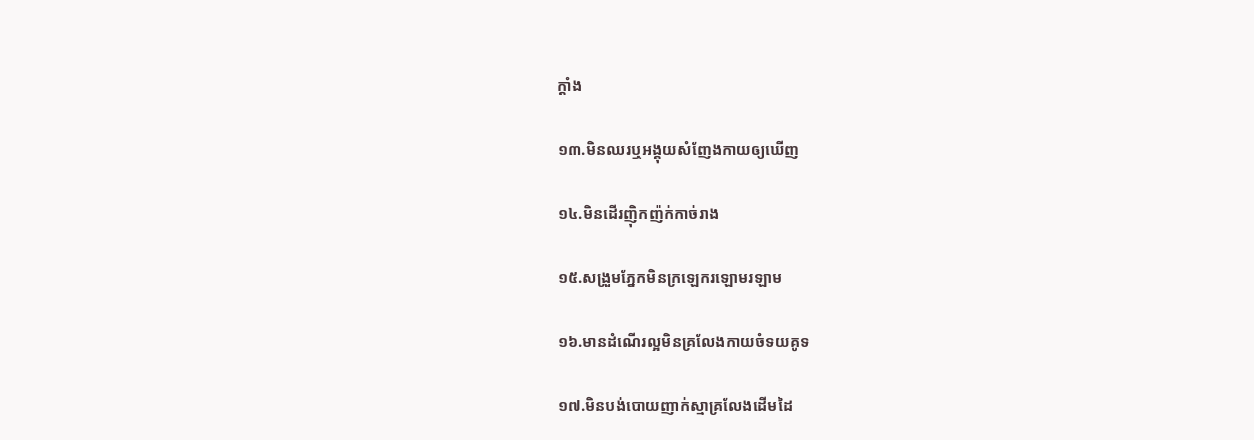ក្តាំង

១៣.មិនឈរឬអង្គុយសំញែងកាយឲ្យឃើញ

១៤.មិនដើរញ៉ិកញ៉ក់កាច់រាង

១៥.សង្រួមភ្នែកមិនក្រឡេករឡោមរឡាម

១៦.មានដំណើរល្អមិនគ្រលែងកាយចំទយគូទ

១៧.មិនបង់បោយញាក់ស្មាគ្រលែងដើមដៃ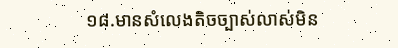១៨.មានសំលេងតិចច្បាស់លាស់មិន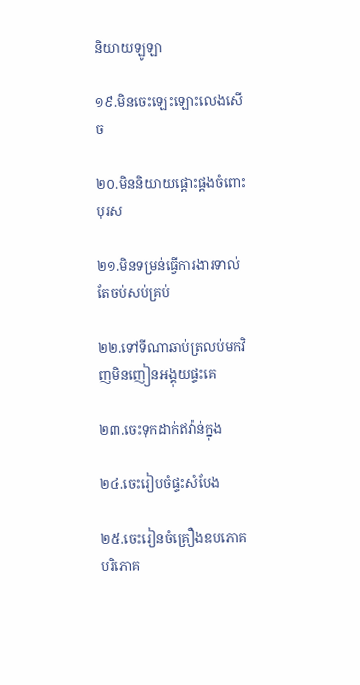និយាយឡូឡា

១៩.មិនចេះឡេះឡោះលេងសើច

២០.មិននិយាយផ្តោះផ្តងចំពោះបុរស

២១.មិនទម្រន់ធ្វើការងារទាល់តែចប់សប់គ្រប់

២២.ទៅទីណាឆាប់ត្រលប់មកវិញមិនញៀនអង្គុយផ្ទះគេ

២៣.ចេះទុកដាក់ឥវ៉ាន់ក្នុង

២៤.ចេះរៀបចំផ្ទះសំបែង

២៥.ចេះរៀនចំគ្រឿងឧបភោគបរិភោគ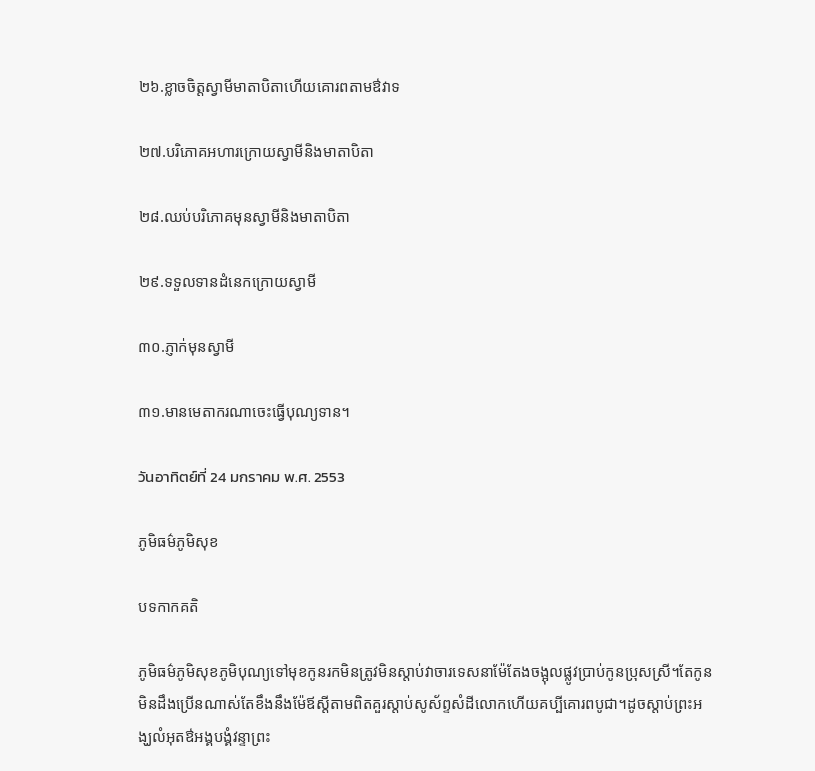២៦.ខ្លាចចិត្តស្វាមីមាតាបិតាហើយគោរពតាមឳវាទ

២៧.បរិភោគអហារក្រោយស្វាមីនិងមាតាបិតា

២៨.ឈប់បរិភោគមុនស្វាមីនិងមាតាបិតា

២៩.ទទួលទានដំនេកក្រោយស្វាមី

៣០.ភ្ញាក់មុនស្វាមី

៣១.មានមេតាករណាចេះធ្វើបុណ្យទាន។

วันอาทิตย์ที่ 24 มกราคม พ.ศ. 2553

ភូមិធម៌ភូមិសុខ

បទកាកគតិ

ភូមិធម៌ភូមិសុខភូមិបុណ្យទៅមុខកូនរកមិនត្រូវមិនស្តាប់វាចារទេសនាម៉ែតែងចង្អុលផ្លូវប្រាប់កូនប្រុសស្រី។តែកូនមិនដឹងប្រើនណាស់តែខឹងនឹងម៉ែឪស្តីតាមពិតគួរស្តាប់សូស័ព្ទសំដីលោកហើយគប្បីគោរពបូជា។ដូចស្តាប់ព្រះអង្ឃលំអុតឳអង្គបង្គំវន្ទាព្រះ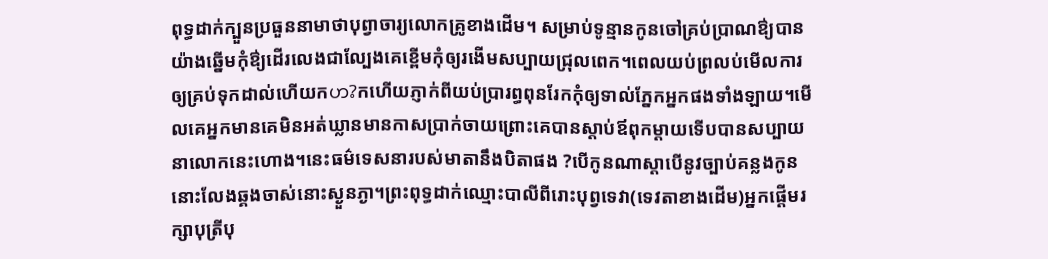ពុទ្ធដាក់ក្បួនប្រធួននាមាថាបុព្វាចារ្យលោកគ្រូខាងដើម។ សម្រាប់ទូន្មានកូនចៅគ្រប់ប្រាណឳ្យបានយ៉ាងឆ្នើមកុំឳ្យដើរលេងជាល្បែងគេខ្ពើមកុំឲ្យរងើមសប្បាយជ្រុលពេក។ពេលយប់ព្រលប់មើលការឲ្យគ្រប់ទុកដាល់ហើយកဟ?កហើយភ្ញាក់ពីយប់ប្រារព្ធពុនរែកកុំឲ្យទាល់ភ្នែកអ្នកផងទាំងឡាយ។មើលគេអ្នកមានគេមិនអត់ឃ្លានមានកាសប្រាក់ចាយព្រោះគេបានស្តាប់ឪពុកម្តាយទើបបានសប្បាយនាលោកនេះហោង។នេះធម៌ទេសនារបស់មាតានឹងបិតាផង ?បើកូនណាស្តាបើនូវច្បាប់គន្លងកូននោះលែងឆ្គងចាស់នោះស្ងួនភ្ងា។ព្រះពុទ្ធដាក់ឈ្មោះបាលីពីរោះបុព្វទេវា(ទេវតាខាងដើម)អ្នកផ្តើមរក្សាបុត្រីបុ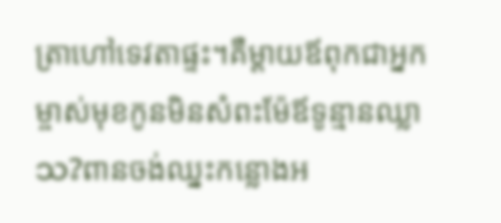ត្រាហៅទេវតាផ្ទះ។គឺម្តាយឪពុកជាអ្នកម្ចាស់មុខកូនមិនសំពះម៉ែឪទូន្មានឈ្លាသ?ពានចង់ឈ្នះកន្លោងអ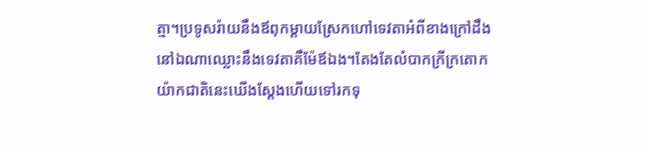ត្មា។ប្រទូសរ៉ាយនឹងឪពុកម្តាយស្រែកហៅទេវតាអំពីខាងក្រៅដឹងនៅឯណាឈ្លោះនឹងទេវតាគឺម៉ែឪឯង។តែងតែលំបាកក្រីក្រតោកយ៉ាកជាតិនេះឃើងស្តែងហើយទៅរកទុ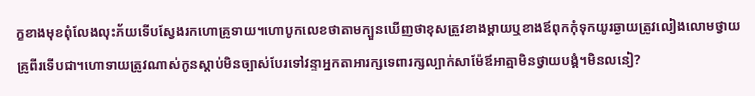ក្ខខាងមុខពុំលែងលុះភ័យទើបស្វែងរកហោគ្រូទាយ។ហោបូកលេខថាតាមក្បួនឃើញថាខុសត្រួវខាងម្តាយឬខាងឪពុកកុំទុកយូរឆ្ងាយត្រូវលៀងលោមថ្វាយគ្រូពីរទើបជា។ហោទាយត្រូវណាស់កូនស្តាប់មិនច្បាស់បែរទៅវន្ទាអ្នកតាអារក្សទេពារក្សល្បាក់សាម៉ែឪអាត្មាមិនថ្វាយបង្គំ។មិនលនៀ?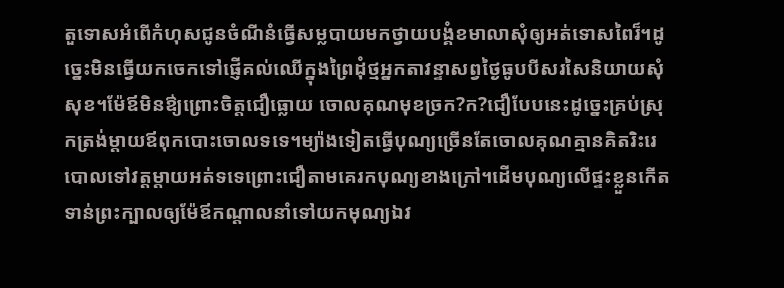តួទោសអំពើកំហុសជូនចំណីនំធ្វើសម្លបាយមកថ្វាយបង្គំខមាលាសុំឲ្យអត់ទោសពៃរ៏។ដូច្នេះមិនធ្វើយកចេកទៅផ្ញើគល់ឈើក្នុងព្រៃដុំថ្មអ្នកតាវន្ទាសព្វថ្ងៃធូបបីសរសៃនិយាយសុំសុខ។ម៉ែឪមិនឳ្យព្រោះចិត្តជឿធ្លោយ ចោលគុណមុខច្រក?ក?ជឿបែបនេះដូចេ្នះគ្រប់ស្រុកត្រង់ម្តាយឪពុកបោះចោលទទេ។ម្យ៉ាងទៀតធ្វើបុណ្យច្រើនតែចោលគុណគ្មានគិតរិះរេបោលទៅវត្តម្តាយអត់ទទេព្រោះជឿតាមគេរកបុណ្យខាងក្រៅ។ដើមបុណ្យលើផ្ទះខ្លួនកើតទាន់ព្រះក្បាលឲ្យម៉ែឪកណ្តាលនាំទៅយកមុណ្យឯវ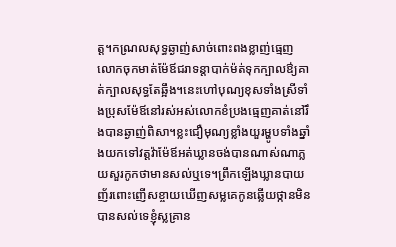ត្ត។កណ្រលសុទ្ធឆ្ងាញ់សាច់ពោះពងខ្លាញ់ធ្មេញលោកចុកមាត់ម៉ែឪជរាទន្តាបាក់ម៉ត់ទុកក្បាលឳ្យគាត់ក្បាលសុទ្ធតែឆ្អឹង។នេះហៅបុណ្យខុសទាំងស្រីទាំងប្រុសម៉ែឪនៅរស់អស់លោកខំប្រងធ្មេញគាត់នៅរឹងបានឆ្ងាញ់ពិសា។ខ្លះជឿមុណ្យខ្លាំងយួរម្ហូបទាំងឆ្នាំងយកទៅវត្តវ៉ាម៉ែឪអត់ឃ្លានចង់បានណាស់ណាភ្លយសួរកូកថាមានសល់ឬទេ។ព្រឹកឡើងឃ្លានបាយញ័រពោះញើសខ្ចាយឃើញសម្លគេកូនឆ្លើយថ្កានមិនបានសល់ទេខ្ញុំស្លគ្រាន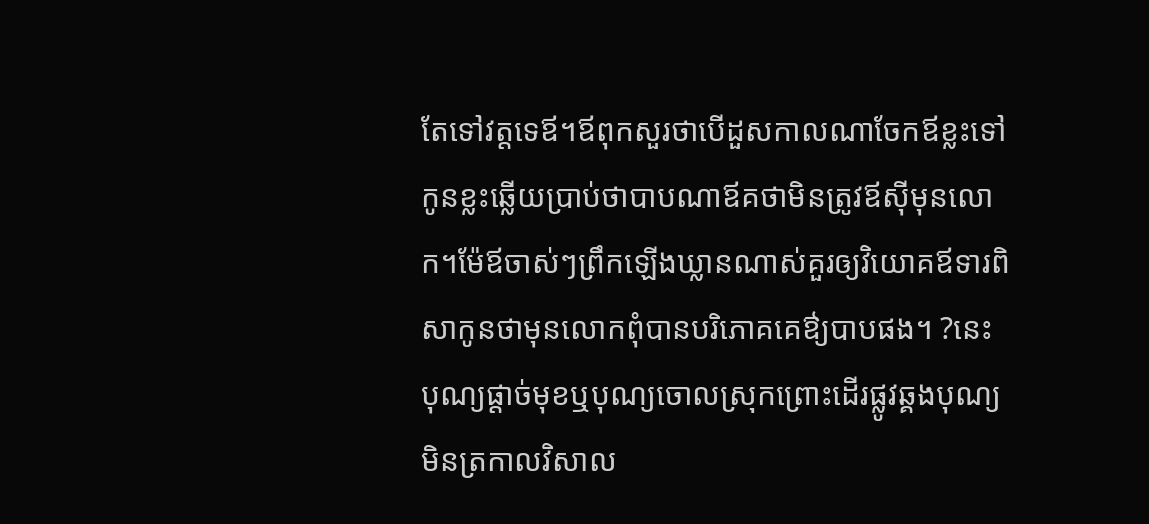តែទៅវត្តទេឪ។ឪពុកសួរថាបើដួសកាលណាចែកឪខ្លះទៅកូនខ្លះឆ្លើយបា្រប់ថាបាបណាឪគថាមិនត្រូវឪស៊ីមុនលោក។ម៉ែឪចាស់ៗព្រឹកឡើងឃ្លានណាស់គួរឲ្យវិយោគឪទារពិសាកូនថាមុនលោកពុំបានបរិភោគគេឳ្យបាបផង។ ?នេះបុណ្យផ្តាច់មុខឬបុណ្យចោលស្រុកព្រោះដើរផ្លូវឆ្គងបុណ្យមិនត្រកាលវិសាល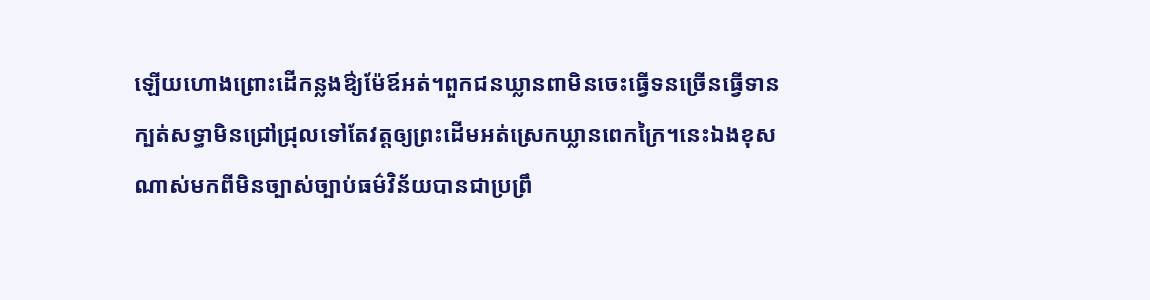ឡើយហោងព្រោះដើកន្លងឳ្យម៉ែឪអត់។ពួកជនឃ្លានពាមិនចេះធ្វើទនច្រើនធ្វើទានក្បត់សទ្ធាមិនជ្រៅជ្រុលទៅតែវត្តឲ្យព្រះដើមអត់ស្រេកឃ្លានពេកក្រៃ។នេះឯងខុសណាស់មកពីមិនច្បាស់ច្បាប់ធម៌វិន័យបានជាប្រព្រឹ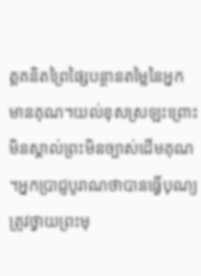ត្តគនិតព្រៃផ្សៃបន្ថានតម្លៃនៃអ្នកមានគុណ។យល់ខុសស្រឡះព្រោះមិនស្គាល់ព្រះមិនច្បាស់ដើមគុណ។អ្នកប្រាជ្ញបូរាណថាបានធ្វើបុណ្យត្រូវថ្វាយព្រះមុ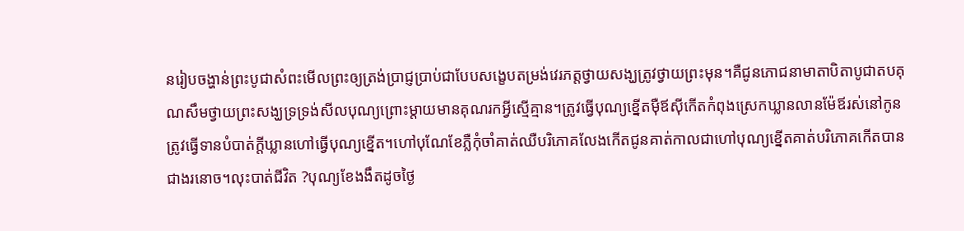នរៀបចង្ហាន់ព្រះបូជាសំពះមើលព្រះឲ្យត្រង់ប្រាជ្ញប្រាប់ជាបែបសង្ខេបតម្រង់វេរភត្តថ្វាយសង្ឃត្រូវថ្វាយព្រះមុន។គឺជូនភោជនាមាតាបិតាបូជាតបគុណសឹមថ្វាយព្រះសង្ឃទ្រទ្រង់សីលបុណ្យព្រោះម្តាយមានគុណរកអ្វីស្មើគ្មាន។ត្រូវធ្វើបុណ្យខ្នើតម៉ឺឪស៊ីកើតកំពុងស្រេកឃ្លានលានម៉ែឪរស់នៅកូនត្រូវធ្វើទានបំបាត់ក្តីឃ្លានហៅធ្វើបុណ្យខ្នើត។ហៅបុណែខែភ្លឺកុំចាំគាត់ឈឺបរិភោគលែងកើតជូនគាត់កាលជាហៅបុណ្យខ្នើតគាត់បរិភោគកើតបានជាងរនោច។លុះបាត់ជីវិត ?បុណ្យខែងងឹតដូចថ្ងៃ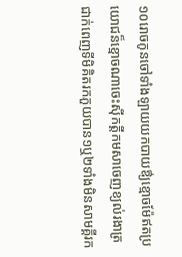១០រោចកូនចៅទាំងឡាយយកបាយឳ្យខ្មោចម៉ែឥតប្រយោជន៏ខ្មោចណាចេះស៊ីកត្តីកមសាចេញខ្យល់រងាត្រជាក់ពេញទីមិគិតរកភួយបាន១ឬ២ទាំងមិនសាមគ្គីរក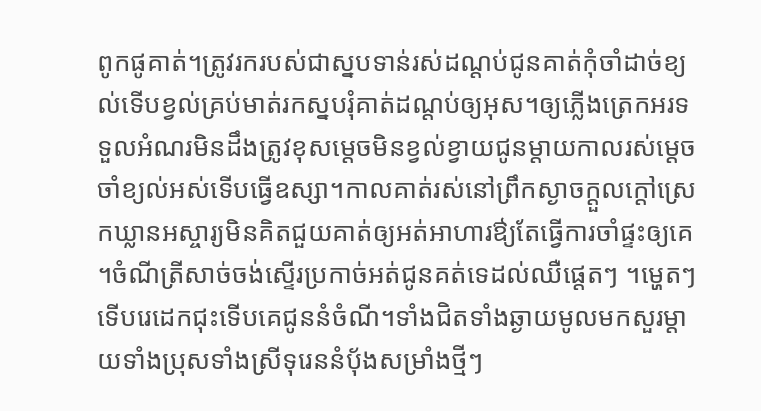ពូកផូគាត់។ត្រូវរករបស់ជាស្នបទាន់រស់ដណ្តប់ជូនគាត់កុំចាំដាច់ខ្យល់ទើបខ្វល់គ្រប់មាត់រកស្នបរុំគាត់ដណ្តប់ឲ្យអុស។ឲ្យភ្លើងត្រេកអរទទួលអំណរមិនដឹងត្រូវខុសម្តេចមិនខ្វល់ខ្វាយជូនម្តាយកាលរស់ម្តេចចាំខ្យល់អស់ទើបធ្វើឧស្សា។កាលគាត់រស់នៅព្រឹកស្ងាចក្តួលក្តៅស្រេកឃ្លានអស្ចារ្យមិនគិតជួយគាត់ឲ្យអត់អាហារឳ្យតែធ្វើការចាំផ្ទះឲ្យគេ។ចំណីត្រីសាច់ចង់ស្ទើរប្រកាច់អត់ជូនគត់ទេដល់ឈឺផ្តេតៗ ។ម្ហេតៗទើបរេដេកជុះទើបគេជូននំចំណី។ទាំងជិតទាំងឆ្ងាយមូលមកសួរម្តាយទាំងប្រុសទាំងស្រីទុរេននំបុ័ងសម្រាំងថ្មីៗ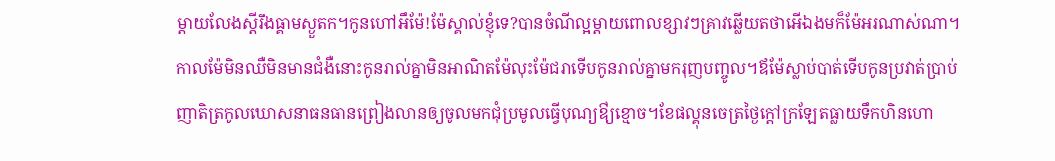ម្តាយលែងស្តីរឹងធ្គាមស្ងួតក។កូនហៅអឹម៉ែ!ម៉ែស្គាល់ខ្ញុំទេ?បានចំណីល្អម្តាយពោលខ្សាវៗគ្រាវឆ្លើយតថាអើឯងមក៏ម៉ែអរណាស់ណា។កាលម៉ែមិនឈឺមិនមានជំងឺនោះកូនរាល់គ្នាមិនអាណិតម៉ែលុះម៉ែជរាទើបកូនរាល់គ្នាមករុញបញ្ចូល។ឪម៉ែស្លាប់បាត់ទើបកូនប្រវាត់ប្រាប់ញាតិត្រកូលឃោសនាធនធានព្រៀងលានឲ្យចូលមកជុំប្រមូលធ្វើបុណ្យឳ្យខ្មោច។ខែផល្គុនចេត្រថ្ងៃក្តៅក្រឡែតធ្លាយទឹកហិនហោ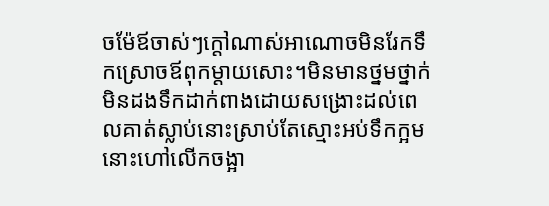ចម៉ែឪចាស់ៗក្តៅណាស់អាណោចមិនរែកទឹកស្រោចឪពុកម្តាយសោះ។មិនមានថ្នមថ្នាក់មិនដងទឹកដាក់ពាងដោយសង្រោះដល់ពេលគាត់ស្លាប់នោះស្រាប់តែស្មោះអប់ទឹកក្អមនោះហៅលើកចង្អា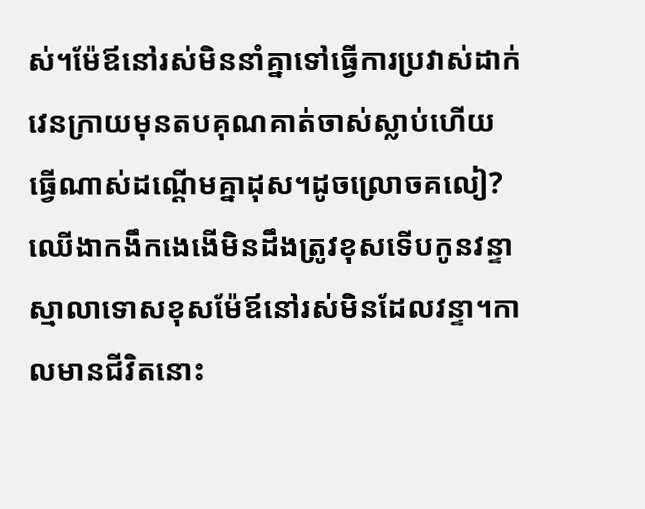ស់។ម៉ែឪនៅរស់មិននាំគ្នាទៅធ្វើការប្រវាស់ដាក់វេនក្រាយមុនតបគុណគាត់ចាស់ស្លាប់ហើយធ្វើណាស់ដណ្តើមគ្នាដុស។ដូចល្រោចគលៀ?ឈើងាកងឹកងេងើមិនដឹងត្រូវខុសទើបកូនវន្ទាស្មាលាទោសខុសម៉ែឪនៅរស់មិនដែលវន្ទា។កាលមានជីវិតនោះ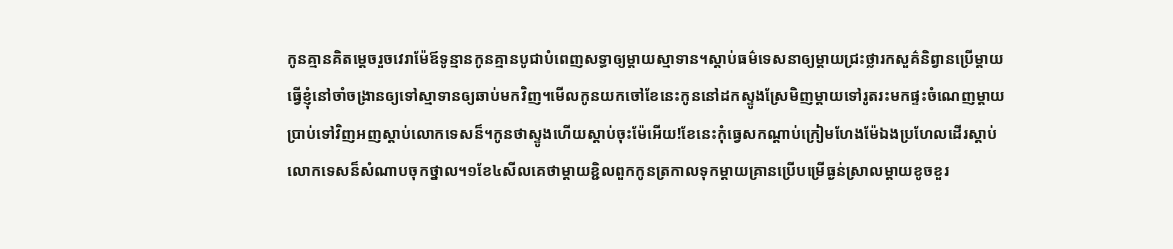កូនគ្មានគិតម្តេចរួចវេរាម៉ែឪទូន្មានកូនគ្មានបូជាបំពេញសទ្ធាឲ្យម្តាយស្មាទាន។ស្តាប់ធម៌ទេសនាឲ្យម្តាយជ្រះថ្លារកសួគ៌និព្វានប្រើម្តាយធ្វើខ្ញុំនៅចាំចង្រានឲ្យទៅស្មាទានឲ្យឆាប់មកវិញ។មើលកូនយកចៅខែនេះកូននៅដកស្ទូងស្រែមិញម្តាយទៅរូតរះមកផ្ទះចំណេញម្តាយប្រាប់ទៅវិញអញស្តាប់លោកទេសន៏។កូនថាស្ទូងហើយស្តាប់ចុះម៉ែអើយ!ខែនេះកុំធ្វេសកណ្តាប់ក្រៀមហែងម៉ែឯងប្រហែលដើរស្តាប់លោកទេសន៏សំណាបចុកថ្នាល។១ខែ៤សីលគេថាម្តាយខ្ជិលពួកកូនត្រកាលទុកម្តាយគ្រានប្រើបម្រើធ្ងន់ស្រាលម្តាយខូចខួរ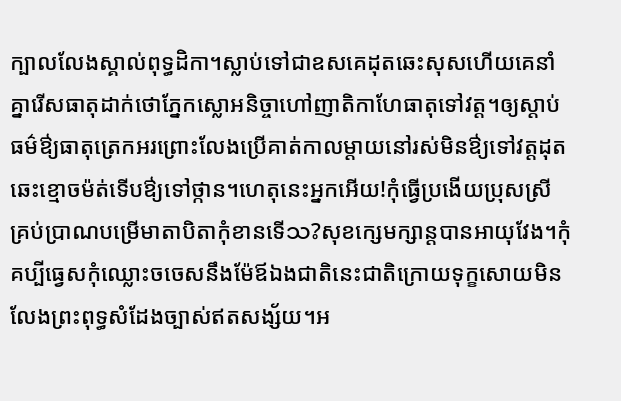ក្បាលលែងស្គាល់ពុទ្ធដិកា។ស្លាប់ទៅជាឧសគេដុតឆេះសុសហើយគេនាំគ្នារើសធាតុដាក់ថោភ្នែកស្លោអនិច្ចាហៅញាតិកាហែធាតុទៅវត្ត។ឲ្យស្តាប់ធម៌ឳ្យធាតុត្រេកអរព្រោះលែងប្រើគាត់កាលម្តាយនៅរស់មិនឳ្យទៅវត្តដុតឆេះខ្មោចម៉ត់ទើបឳ្យទៅថ្កាន។ហេតុនេះអ្នកអើយ!កុំធ្វើប្រងើយប្រុសស្រីគ្រប់ប្រាណបម្រើមាតាបិតាកុំខានទើသ?សុខក្សេមក្សាន្តបានអាយុវែង។កុំគប្បីធ្វេសកុំឈ្លោះចចេសនឹងម៉ែឪឯងជាតិនេះជាតិក្រោយទុក្ខសោយមិនលែងព្រះពុទ្ធសំដែងច្បាស់ឥតសង្ស័យ។អ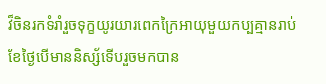វ៏ចិនរកទំរាំរួចទុក្ខយូរយារពេកក្រៃអាយុមួយកប្បគ្មានរាប់ខែថ្ងៃបើមាននិស្ស័ទើបរួចមកបាន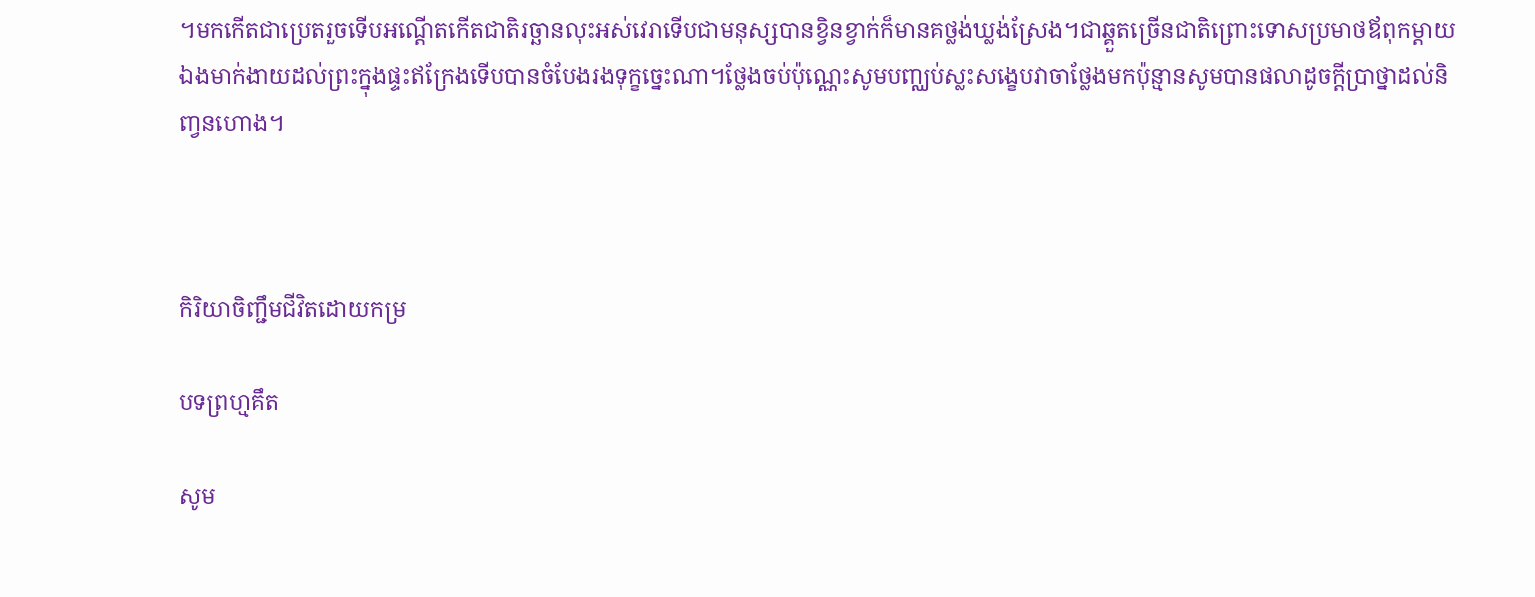។មកកើតជាប្រេតរួចទើបអណ្តើតកើតជាតិរច្ឆានលុះអស់វេរាទើបជាមនុស្សបានខ្វិនខ្វាក់ក៏មានគថ្លង់ឃ្លង់ស្រែង។ជាឆ្គួតច្រើនជាតិព្រោះទោសប្រមាថឪពុកម្តាយឯងមាក់ងាយដល់ព្រះក្នុងផ្ទះឥក្រែងទើបបានចំបែងរងទុក្ខច្នេះណា។ថ្លែងចប់ប៉ុណ្ណេះសូមបញ្ឈប់ស្លះសង្ខេបវាចាថ្លែងមកប៉ុន្មានសូមបានផលាដូចក្តីប្រាថ្នាដល់និញ្វនហោង។



កិរិយាចិញ្ជឹមជីវិតដោយកម្រ

បទព្រហ្មគឹត

សូម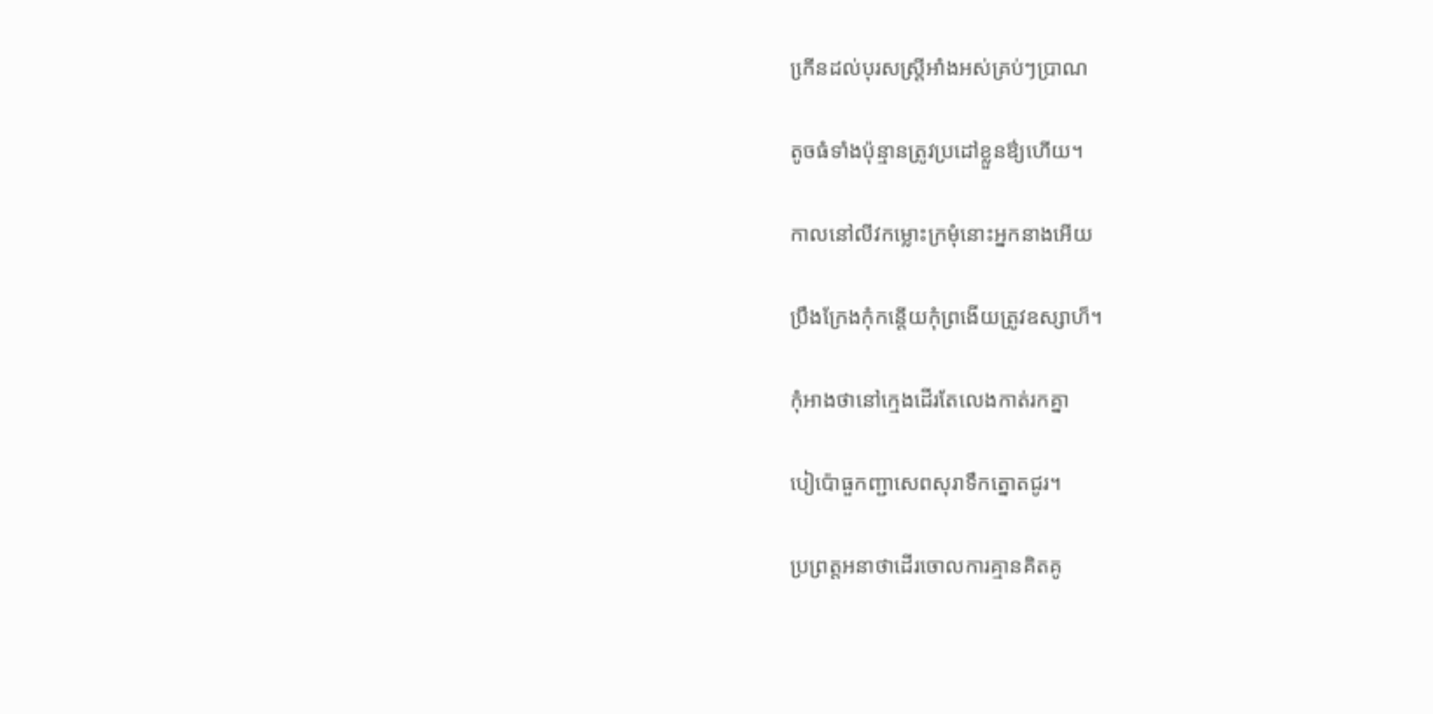កើ្រនដល់បុរសស្រ្តីអាំងអស់គ្រប់ៗប្រាណ

តូចធំទាំងប៉ុន្មានត្រូវប្រដៅខ្លួនឳ្យហើយ។

កាលនៅលីវកម្លោះក្រមុំនោះអ្នកនាងអើយ

ប្រឹងក្រែងកុំកន្តើយកុំព្រងើយត្រូវឧស្សាហ៏។

កុំអាងថានៅក្មេងដើរតែលេងកាត់រកគ្នា

បៀប៉ោធួកញ្ជាសេពសុរាទឹកត្នោតជូរ។

ប្រព្រត្តអនាថាដើរចោលការគ្មានគិតគូ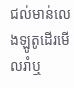ជល់មាន់លេងឡូតូដើរមើលរាំឬ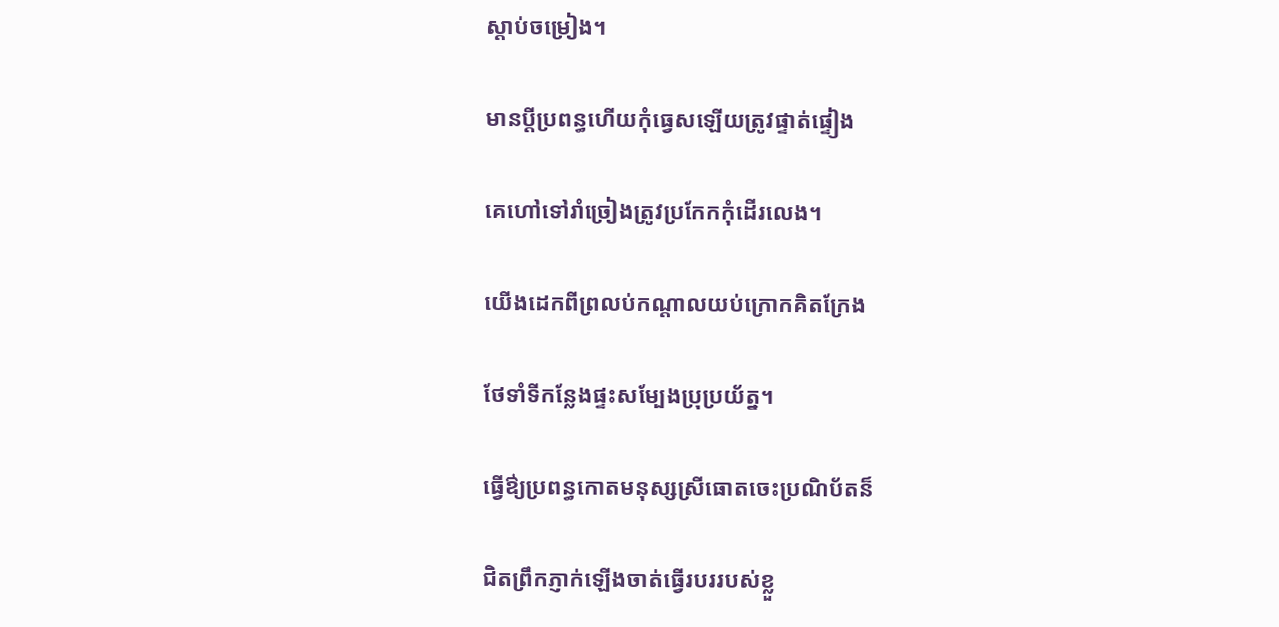ស្តាប់ចម្រៀង។

មានប្តីប្រពន្ធហើយកុំធ្វេសឡើយត្រូវផ្ទាត់ផ្ទៀង

គេហៅទៅរាំច្រៀងត្រូវប្រកែកកុំដើរលេង។

យើងដេកពីព្រលប់កណ្តាលយប់ក្រោកគិតក្រែង

ថែទាំទីកន្លែងផ្ទះសម្បែងប្រុប្រយ័ត្ន។

ធ្វើឳ្យប្រពន្ធកោតមនុស្សស្រីធោតចេះប្រណិប័តន៏

ជិតព្រឹកភ្ញាក់ឡើងចាត់ធ្វើរបររបស់ខ្លួ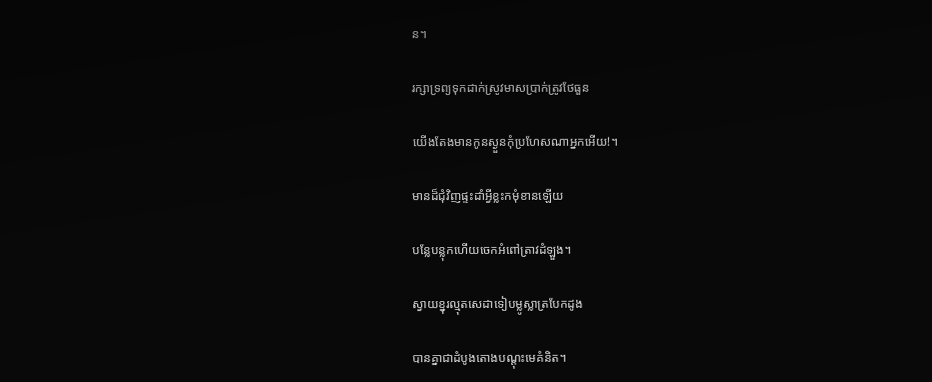ន។

រក្សាទ្រព្យទុកដាក់ស្រូវមាសប្រាក់ត្រូវថែធួន

យើងតែងមានកូនស្ងួនកុំប្រហែសណាអ្នកអើយ!។

មានដ៏ជុំវិញផ្ទះដាំអ្វីខ្លះកមុំខានឡើយ

បន្លែបន្លុកហើយចេកអំពៅត្រាវដំឡួង។

ស្វាយខ្នុរល្មុតសេដាទៀបម្លូស្លាត្របែកដូង

បានគ្នាជាដំបូងតោងបណ្តុះមេគំនិត។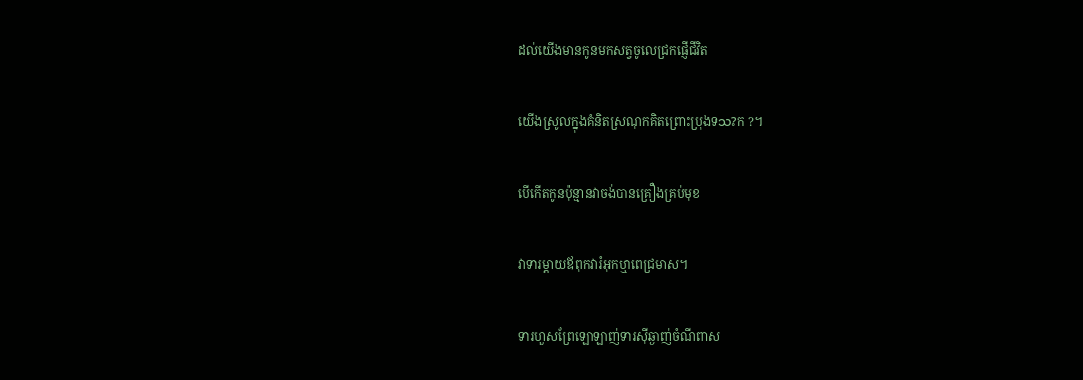ដល់យើងមានកូនមកសត្វចូលេជ្រកផ្ញើជីវិត

យើងស្រូលក្នុងគំនិតស្រណុកគិតព្រោះប្រុងទသ?ក ?។

បើកើតកូនប៉ុន្មានវាចង់បានគ្រឿងគ្រប់មុខ

វាទារម្តាយឪពុកវារំអុកឬាពេជ្រមាស។

ទារហួសព្រែឡោឡាញ់ទារស៊ីឆ្ងាញ់ចំណីពាស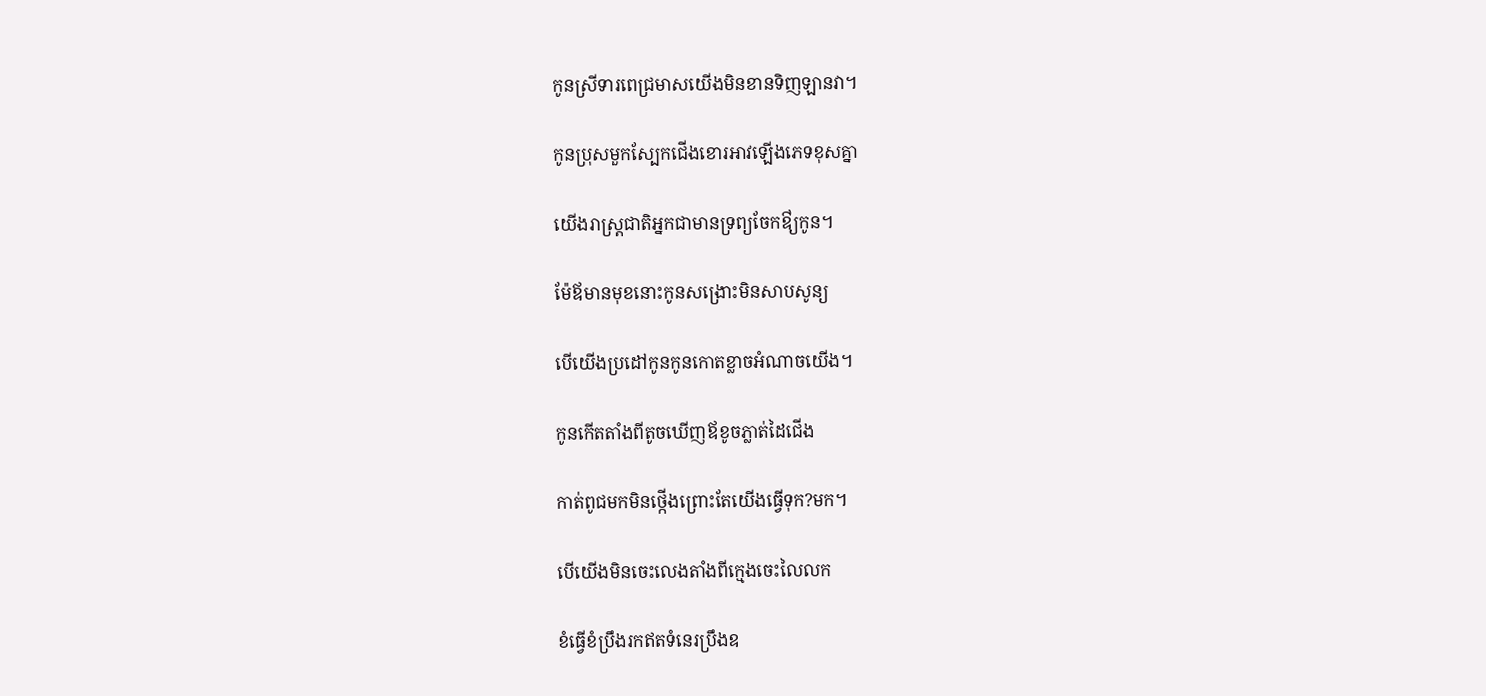កូនស្រីទារពេជ្រមាសយើងមិនខានទិញឡានវា។

កូនប្រុសមួកស្បែកជើងខោរអាវឡើងភេទខុសគ្នា

យើងរាស្រ្តជាតិអ្នកជាមានទ្រព្យចែកឳ្យកូន។

ម៉ែឪមានមុខនោះកូនសង្រោះមិនសាបសូន្យ

បើយើងប្រដៅកូនកូនកោតខ្លាចអំណាចយើង។

កូនកើតតាំងពីតូចឃើញឪខូចភ្លាត់ដៃជើង

កាត់ពូជមកមិនថ្កើងព្រោះតែយើងធ្វើទុក?មក។

បើយើងមិនចេះលេងតាំងពីក្មេងចេះលៃលក

ខំធ្វើខំប្រឹងរកឥតទំនេរប្រឹងឧ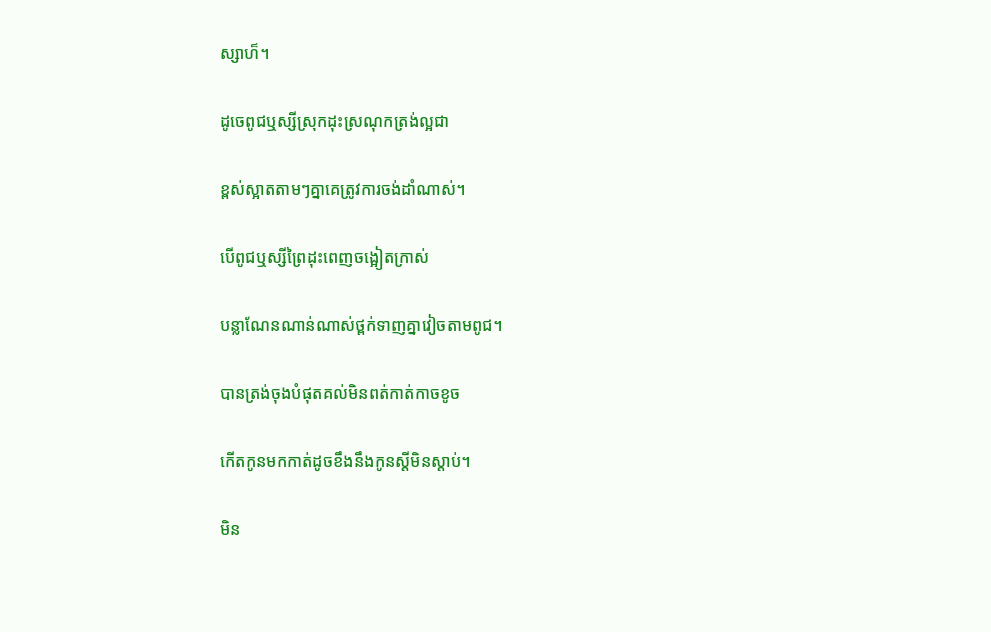ស្សាហ៏។

ដូចេពូជឬស្សីស្រុកដុះស្រណុកត្រង់ល្អជា

ខ្ពស់ស្អាតតាមៗគ្នាគេត្រូវការចង់ដាំណាស់។

បើពូជឬស្សីព្រៃដុះពេញចង្អៀតក្រាស់

បន្លាណែនណាន់ណាស់ថ្ពក់ទាញគ្នាវៀចតាមពូជ។

បានត្រង់ចុងបំផុតគល់មិនពត់កាត់កាចខូច

កើតកូនមកកាត់ដូចខឹងនឹងកូនស្តីមិនស្តាប់។

មិន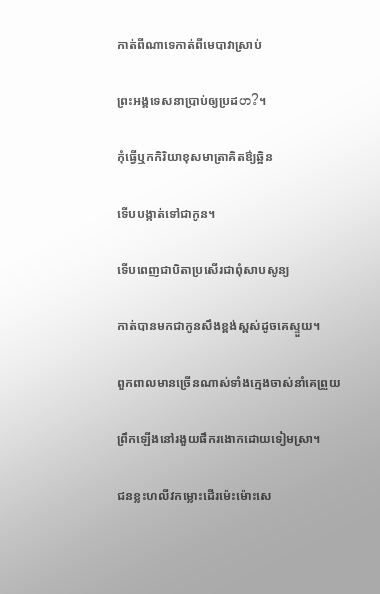កាត់ពីណាទេកាត់ពីមេបាវាស្រាប់

ព្រះអង្គទេសនាប្រាប់ឲ្យប្រដဟ?។

កុំធ្វើឬកកិរិយាខុសមាត្រាគិតឳ្យឆ្អិន

ទើបបង្កាត់ទៅជាកូន។

ទើបពេញជាបិតាប្រសើរជាពុំសាបសូន្យ

កាត់បានមកជាកូនសឹងខ្ពង់ស្ពស់ដូចគេស្ទួយ។

ពួកពាលមានច្រើនណាស់ទាំងក្មេងចាស់នាំគេព្រួយ

ព្រឹកឡើងនៅរងួយផឹករងោកដោយទៀមស្រា។

ជនខ្លះហលីវកម្លោះដើរម៉េះម៉ោះសេ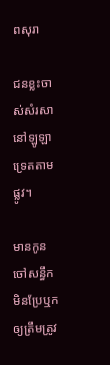ពសុរា

ជនខ្លះចាស់សំរសានៅឡូឡាទ្រេតតាមផ្លូវ។

មានកូនចៅសន្ធឹកមិនប្រែឬកឲ្យត្រឹមត្រូវ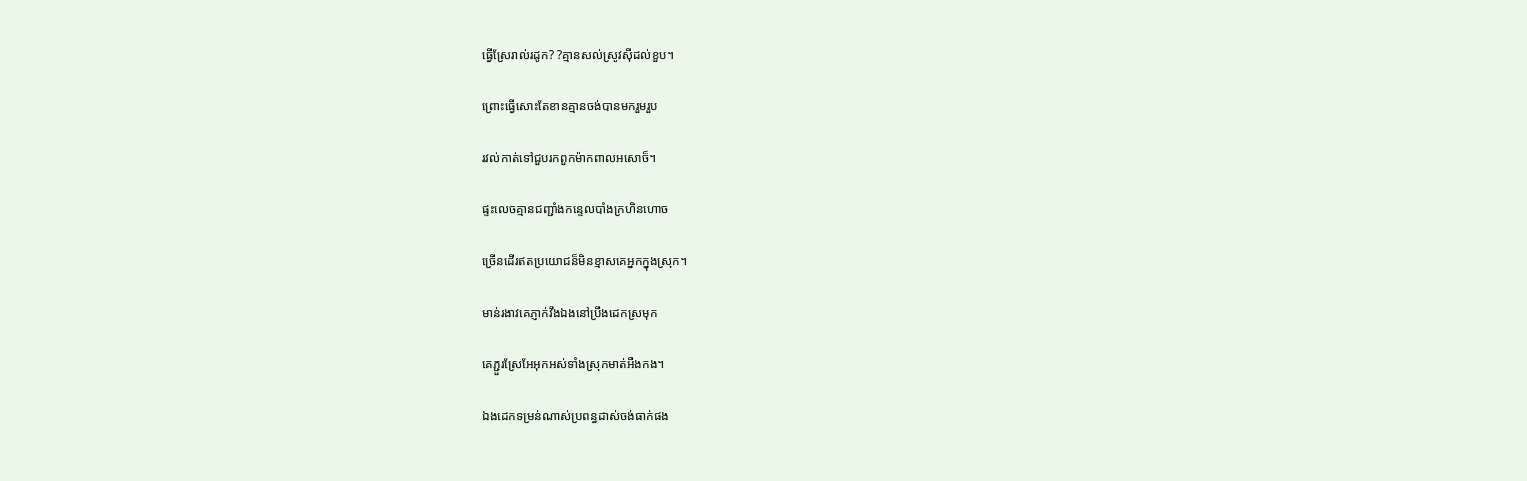ធ្វើស្រែរាល់រដូក? ?គ្មានសល់ស្រូវស៊ីដល់ខួប។

ព្រោះធ្វើសោះតែខានគ្មានចង់បានមករួមរួប

រវល់កាត់ទៅជួបរកពួកម៉ាកពាលអសោច៏។

ផ្ទះលេចគ្មានជញ្ជាំងកន្ទេលបាំងក្រហិនហោច

ច្រើនដើរឥតប្រយោជន៏មិនខ្មាសគេអ្នកក្នុងស្រុក។

មាន់រងាវគេភ្ញាក់វឹងឯងនៅប្រឹងដេកស្រមុក

គេភ្ជួរស្រែអែអុកអស់ទាំងស្រុកមាត់អឺងកង។

ឯងដេកទម្រន់ណាស់ប្រពន្ធដាស់ចង់ធាក់ផង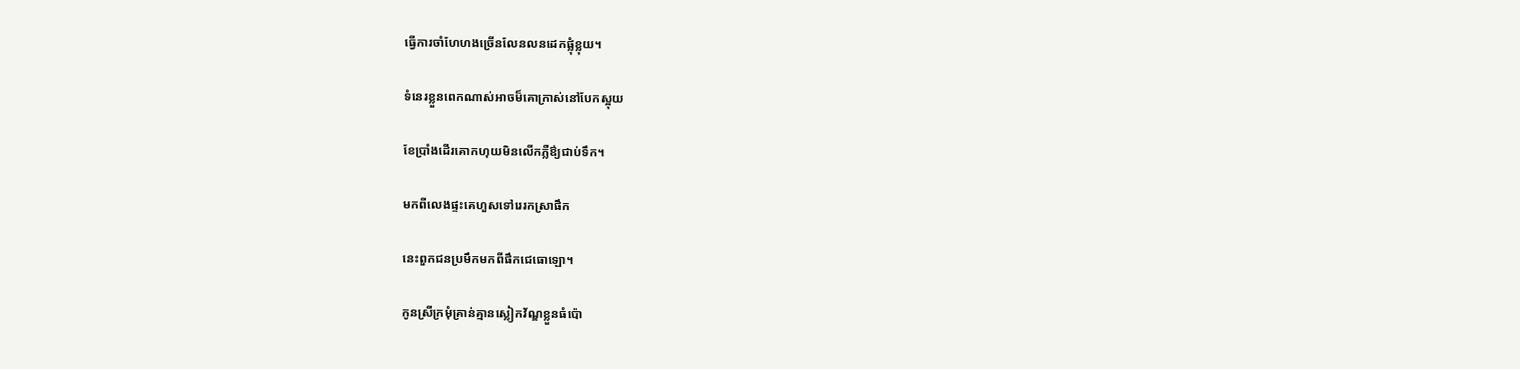ធ្វើការចាំហែហងច្រើនលែនលនដេកផ្លុំខ្លុយ។

ទំនេរខ្លួនពេកណាស់អាចម៏គោក្រាស់នៅបែកស្អុយ

ខែប្រាំងដើរគោកហុយមិនលើកភ្លឺឳ្យជាប់ទឹក។

មកពីលេងផ្ទះគេហួសទៅរេរកស្រាផឹក

នេះពួកជនប្រមឹកមកពីផឹកជេធោឡោ។

កូនស្រីក្រមុំគ្រាន់គ្មានស្លៀកវ័ណ្ឌខ្លួនធំប៉ោ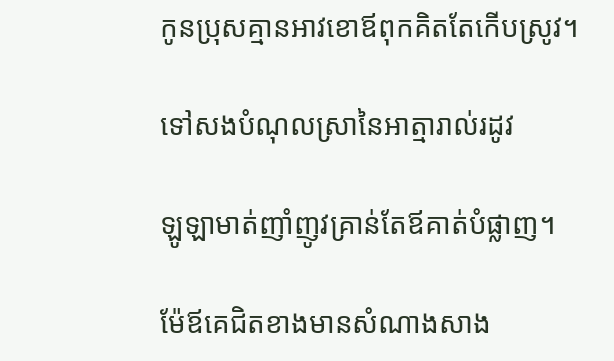កូនប្រុសគ្មានអាវខោឪពុកគិតតែកើបស្រូវ។

ទៅសងបំណុលស្រានៃអាត្មារាល់រដូវ

ឡូឡាមាត់ញាំញូវគ្រាន់តែឪគាត់បំផ្លាញ។

ម៉ែឪគេជិតខាងមានសំណាងសាង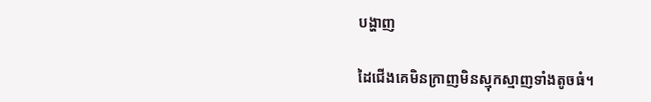បង្ហាញ

ដៃជើងគេមិនក្រាញមិនស្មុកស្មាញទាំងតូចធំ។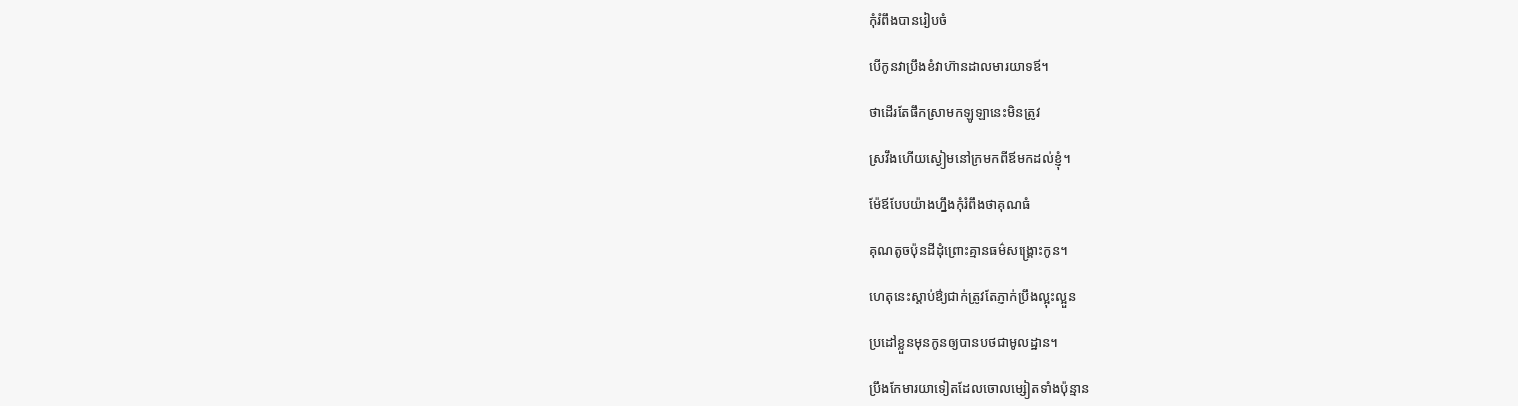កុំរំពឹងបានរៀបចំ

បើកូនវាប្រឹងខំវាហ៊ានដាលមារយាទឪ។

ថាដើរតែផឹកស្រាមកឡូឡានេះមិនត្រូវ

ស្រវឹងហើយស្ងៀមនៅក្រមកពីឪមកដល់ខ្ញុំ។

ម៉ែឪបែបយ៉ាងហ្នឹងកុំរំពឹងថាគុណធំ

គុណតូចប៉ុនដីដុំព្រោះគ្មានធម៌សង្រ្គោះកូន។

ហេតុនេះស្តាប់ឳ្យជាក់ត្រូវតែភ្ញាក់ប្រឹងល្អុះល្អួន

ប្រដៅខ្លួនមុនកូនឲ្យបានបថជាមូលដ្ឋាន។

ប្រឹងកែមារយាទៀតដែលចោលម្សៀតទាំងប៉ុន្មាន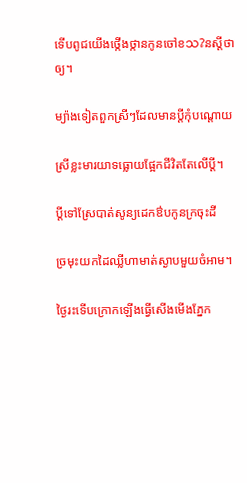ទើបពូជយើងថ្កើងថ្កានកូនចៅខသ?នស្តីថាឲ្យ។

ម្យ៉ាងទៀតពួកស្រីៗដែលមានប្តីកុំបណ្តោយ

ស្រីខ្លះមារយាទធ្លោយផ្អែកជីវិតតែលើប្តី។

ប្តីទៅស្រែបាត់សូន្យដេកឳបកូនក្រចុះដី

ច្រមុះយកដៃឈ្លីហាមាត់ស្ងាបមួយចំអាម។

ថ្ងៃរះទើបក្រោកឡើងធ្វើសើងមើងភ្នែក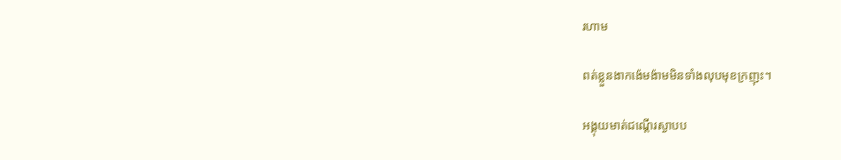រហាម

ពត់ខ្លួនងាកង៉េមង៉ាមមិនទាំងលុបមុខក្រញុះ។

អង្គុយមាត់ជណ្តើរស្ងាបប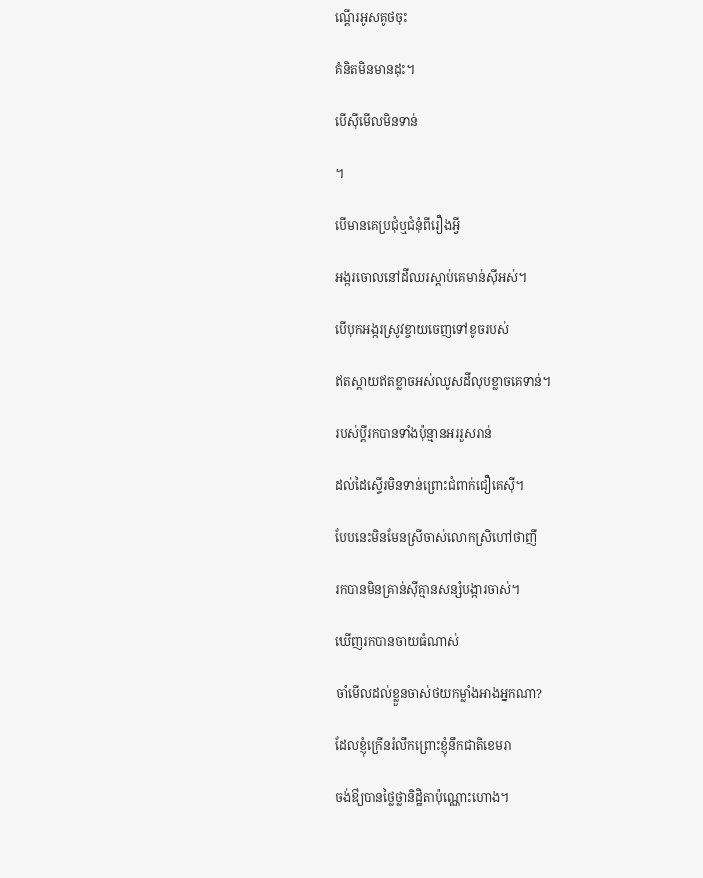ណ្តើរអូសគូថចុះ

គំនិតមិនមានដុះ។

បើស៊ីមើលមិនទាន់

។

បើមានគេប្រជុំឬជំនុំពីរឿងអ្វី

អង្ករចោលនៅដីឈរស្តាប់គេមាន់ស៊ីអស់។

បើបុកអង្ករស្រូវខ្ចាយចេញទៅខូចរបស់

ឥតស្តាយឥតខ្លាចអស់ឈូសដីលុបខ្លាចគេទាន់។

របស់ប្តីរកបានទាំងប៉ុន្មានអររួសរាន់

ដល់ដៃស្ទើរមិនទាន់ព្រោះជំពាក់ជឿគេស៊ី។

បែបនេះមិនមែនស្រីចាស់លោកស្រិហៅថាញី

រកបានមិនគ្រាន់ស៊ីគ្មានសន្សំបង្ការចាស់។

ឃើញរកបានចាយធំណាស់

ចាំមើលដល់ខ្លួនចាស់ថយកម្លាំងអាងអ្នកណា?

ដែលខ្ញុំក្រើនរំលឹកព្រោះខ្ញុំនឹកជាតិខេមរា

ចង់ឳ្យបានថ្លៃថ្លានិដ្ឋិតាប៉ុណ្ណោះហោង។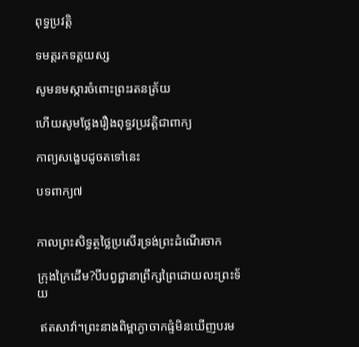ពុទ្ធប្រវតិ្ត

ទមត្តរកទត្តយស្ស

សូមនមស្ការចំពោះព្រះរតនត្រ័យ

ហើយសូមថ្លែងរឿងពុទ្ធវប្រវត្តិជាពាក្យ

កាព្យសង្ខេបដូចតទៅនេះ

បទពាក្យ៧


កាលព្រះសិទ្ធត្ថថ្លៃប្រសើរទ្រង់ព្រះដំណើរចាក

ក្រុងក្រៃដើម?បីបព្វជ្ជានាព្រឹក្សព្រៃដោយលះព្រះទ័យ

 ឥតសាវ៉ា។ព្រះនាងពិម្ពាភ្ងាចាកផ្ទំមិនឃើញបរម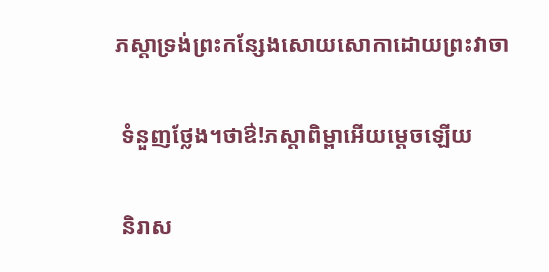ភស្តាទ្រង់ព្រះកន្សែងសោយសោកាដោយព្រះវាចា

 ទំនួញថ្លែង។ថាឳ!ភស្តាពិម្ពាអើយម្តេចឡើយ

 និរាស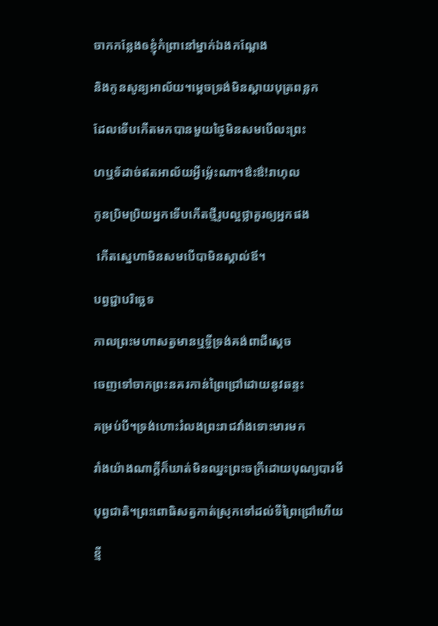ចាកកន្លែងឲខ្ញុំកំព្រានៅម្នាក់ឯងកណ្តែង

និងកូនសូន្យអាល័យ។ម្តេចទ្រង់មិនស្តាយបុត្រពន្លក

ដែលទើបកើតមកបានមួយថ្ងៃមិនសមបើលះព្រះ

ហឬទ័ដាច់ឥតអាល័យអ្វីម្ល៉េះណា។ឳះឳ!រាហុល

កូនប្រិមប្រិយអ្នកទើបកើតថ្មីរូបល្អថ្លាគួរឲ្យអ្នកផង

 កើតស្នេហាមិនសមបើបាមិនស្គាល់ឪ។

បព្វជ្ជាបរិច្ឆេទ

កាលព្រះមហាសត្វមានឬទ្ធីទ្រង់គង់ពាជីស្តេច

ចេញទៅចាកព្រះនគរកាន់ព្រៃជ្រៅដោយនូវឆន្ទះ

គម្រប់បី។ទ្រង់ហោះរំលងព្រះរាជវាំងទោះមារមក

រាំងយ៉ាងណាក្តីក៏ឃាត់មិនឈ្នះព្រះចក្រីដោយបុណ្យបារមី

បុព្វជាតិ។ព្រះពោធិសត្វកាត់ស្រុកទៅដល់ទីព្រៃជ្រៅហើយ

ខ្មី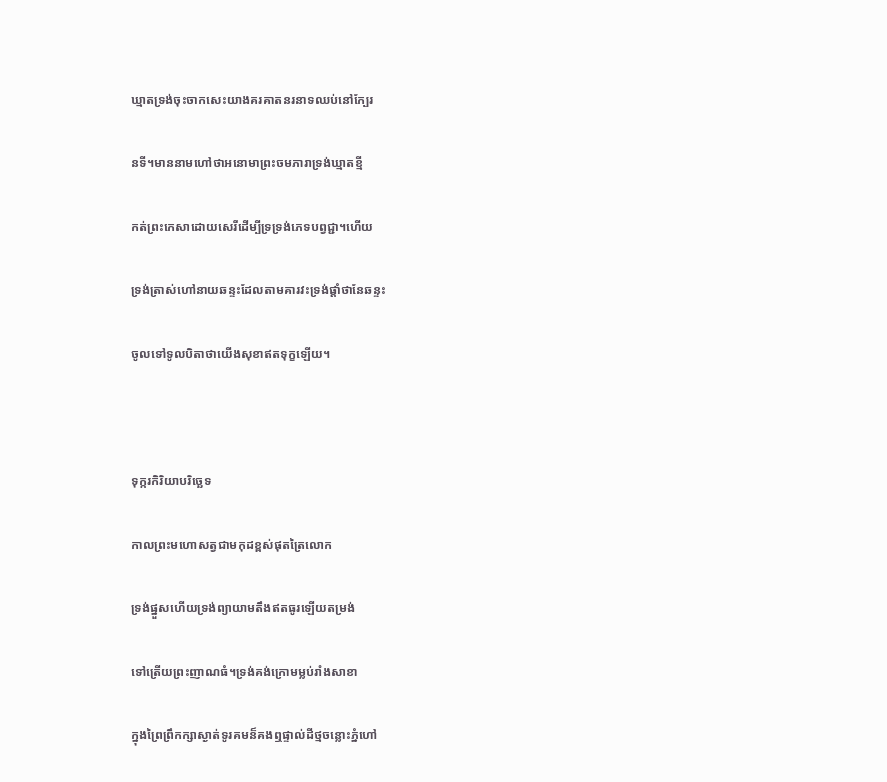ឃ្មាតទ្រង់ចុះចាកសេះយាងគរគាតនរនាទឈប់នៅក្បែរ

នទី។មាននាមហៅថាអនោមាព្រះចមភារាទ្រង់ឃ្មាតខ្មី

កត់ព្រះកេសាដោយសេរីដើម្បីទ្រទ្រង់ភេទបព្វជ្ជា។ហើយ

ទ្រង់ត្រាស់ហៅនាយឆន្ទះដែលតាមគារវះទ្រង់ផ្តាំថានែឆន្ទះ

ចូលទៅទូលបិតាថាយើងសុខាឥតទុក្ខឡើយ។



ទុក្ករកិរិយាបរិច្ឆេទ

កាលព្រះមហោសត្វជាមកុដខ្ពស់ផុតត្រៃលោក

ទ្រង់ផ្នួសហើយទ្រង់ព្យាយាមតឹងឥតធូរឡើយតម្រង់

ទៅត្រើយព្រះញាណធំ។ទ្រង់គង់ក្រោមម្លប់រាំងសាខា

ក្នុងព្រៃព្រឹកក្សាស្ងាត់ទូរគមន៏គងឮផ្ទាល់ដីថ្មចន្លោះភ្នំហៅ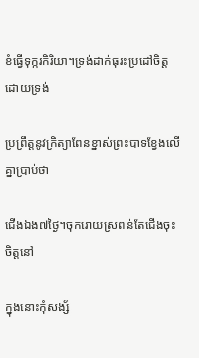ខំធ្វើទុក្ករកិរិយា។ទ្រង់ដាក់ធុរះប្រដៅចិត្តដោយទ្រង់

ប្រព្រឹត្តនូវក្រិត្យាពែនខ្នាស់ព្រះបាទខ្វែងលើគ្នាប្រាប់ថា

ជើងឯង៧ថ្ងៃ។ចុករោយស្រពន់តែជើងចុះចិត្តនៅ

ក្នុងនោះកុំសង្ស័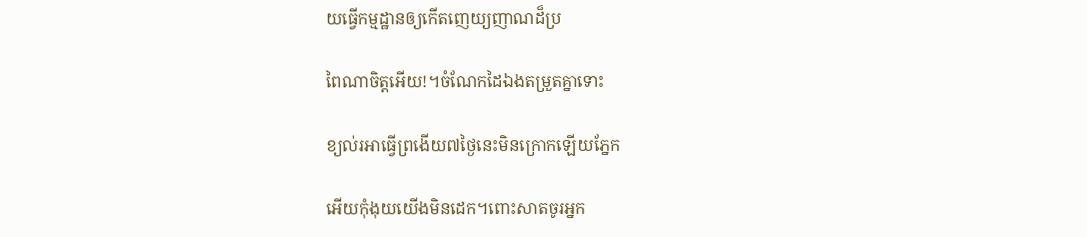យធ្វើកម្មដ្ឋានឲ្យកើតញេយ្យញាណដ៏ប្រ

ពៃណាចិត្តអើយ!។ចំណែកដៃឯងតម្រួតគ្នាទោះ

ខ្យល់រអាធ្វើព្រងើយ៧ថ្ងៃនេះមិនក្រោកឡើយភ្នែក

អើយកុំងុយយើងមិនដេក។ពោះសាតចូរអ្នក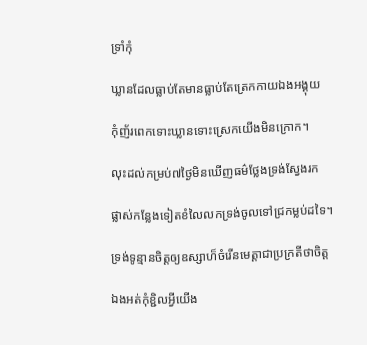ទ្រាំកុំ

ឃ្លានដែលធ្លាប់តែមានធ្លាប់តែត្រេកកាយឯងអង្គុយ

កុំញ័រពេកទោះឃ្លានទោះស្រេកយើងមិនក្រោក។

លុះដល់កម្រប់៧ថ្ងៃមិនឃើញធម៌ថ្លែងទ្រង់ស្វែងរក

ផ្លាស់កន្លែងទៀតខំលៃលកទ្រង់ចូលទៅជ្រកម្លប់ដទៃ។

ទ្រង់ទូន្មានចិត្តឲ្យឧស្សាហ៏ចំរើនមេត្តាជាប្រក្រតីថាចិត្ត

ឯងអត់កុំខ្ជិលអ្វីយើង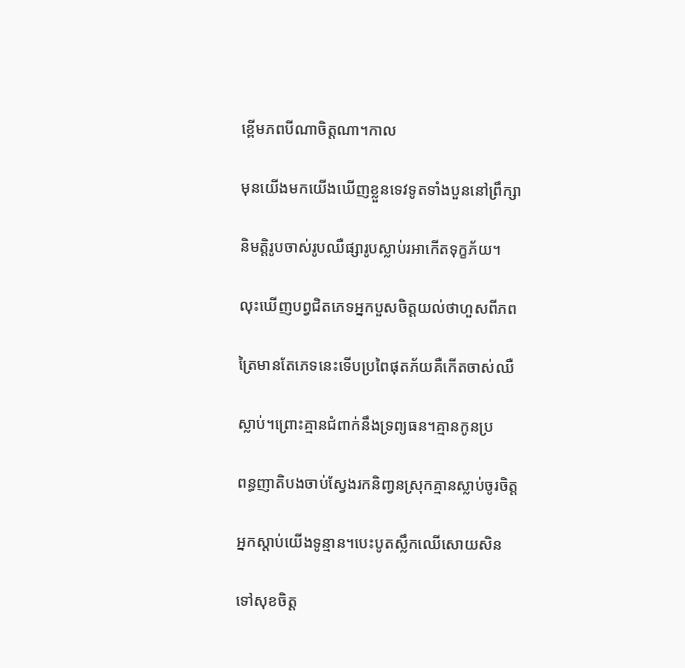ខ្ពើមភពបីណាចិត្តណា។កាល

មុនយើងមកយើងឃើញខ្លួនទេវទូតទាំងបួននៅព្រឹក្សា

និមត្តិរូបចាស់រូបឈឺផ្សារូបស្លាប់រអាកើតទុក្ខភ័យ។

លុះឃើញបព្វជិតភេទអ្នកបួសចិត្តយល់ថាហួសពីភព

ត្រៃមានតែភេទនេះទើបប្រពៃផុតភ័យគឺកើតចាស់ឈឺ

ស្លាប់។ព្រោះគ្មានជំពាក់នឹងទ្រព្យធន។គ្មានកូនប្រ

ពន្ធញាតិបងចាប់ស្វែងរកនិពា្វនស្រុកគ្មានស្លាប់ចូរចិត្ត

អ្នកស្តាប់យើងទូន្មាន។បេះបូតស្លឹកឈើសោយសិន

ទៅសុខចិត្ត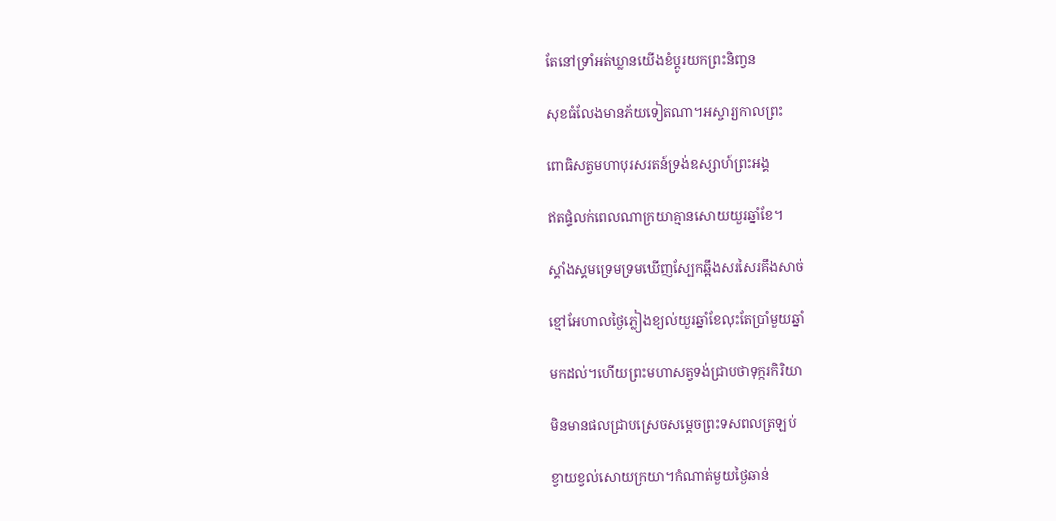តែនៅទ្រាំអត់ឃ្លានយើងខំប្តូរយកព្រះនិពា្វន

សុខធំលែងមានភ័យទៀតណា។អស្ចារ្យកាលព្រះ

ពោធិសត្វមហាបុរសរតន៍ទ្រង់ឧស្សាហ៍ព្រះអង្គ

ឥតផ្ទំលក់ពេលណាក្រយាគ្មានសោយយួរឆ្នាំខែ។

ស្គាំងស្គមទ្រេមទ្រមឃើញស្បែកឆ្អឹងសរសៃរគឹងសាច់

ខ្មៅអែហាលថ្ងៃភ្លៀងខ្យល់យួរឆ្នាំខែលុះតែប្រាំមួយឆ្នាំ

មកដល់។ហើយព្រះមហាសត្វទង់ជ្រាបថាទុក្ករកិរិយា

មិនមានផលជ្រាបស្រេចសម្តេចព្រះទសពលត្រឡប់

ខ្វាយខ្វល់សោយក្រយា។កំណាត់មួយថ្ងៃឆាន់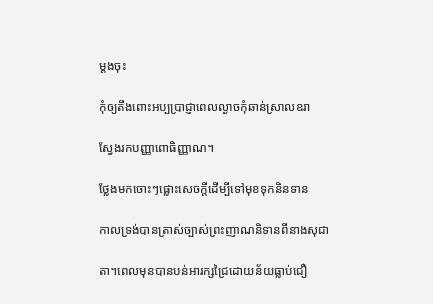ម្តងចុះ

កុំឲ្យតឹងពោះអប្បប្រាជ្ញាពេលល្ងាចកុំឆាន់ស្រាលឧរា

ស្វែងរកបញ្ញាពោធិញ្ញាណ។

ថ្លែងមកចោះៗផ្លោះសេចក្តីដើម្បីទៅមុខទុកនិនទាន

កាលទ្រង់បានត្រាស់ច្បាស់ព្រះញាណនិទានពីនាងសុជា

តា។ពេលមុនបានបន់អារក្សជ្រៃដោយន័យធ្លាប់ជឿ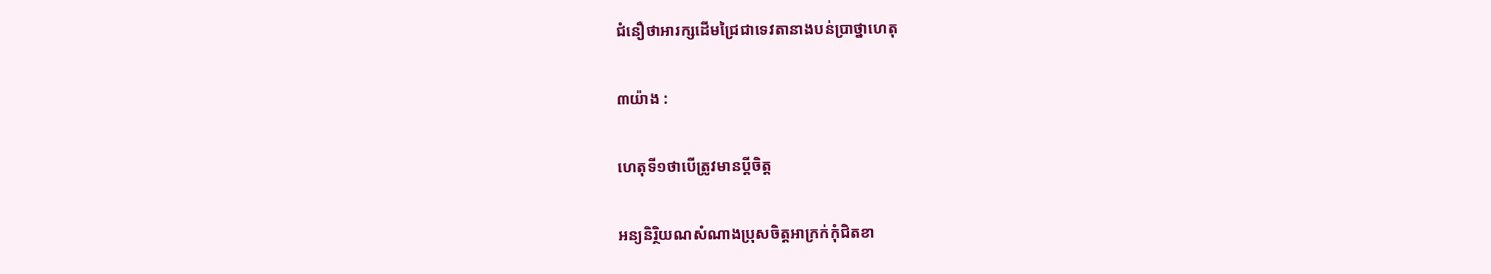ជំនឿថាអារក្សដើមជ្រៃជាទេវតានាងបន់ប្រាថ្នាហេតុ

៣យ៉ាង :

ហេតុទី១ថាបើត្រូវមានប្តីចិត្ត

អន្យនិរ្ថិយណសំណាងប្រុសចិត្តអាក្រក់កុំជិតខា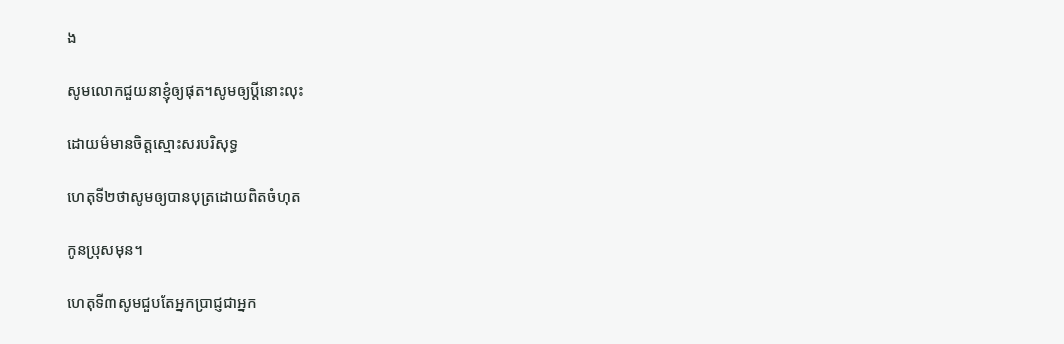ង

សូមលោកជួយនាខ្ញុំឲ្យផុត។សូមឲ្យប្តីនោះលុះ

ដោយម៌មានចិត្តស្មោះសរបរិសុទ្ធ

ហេតុទី២ថាសូមឲ្យបានបុត្រដោយពិតចំហុត

កូនប្រុសមុន។

ហេតុទី៣សូមជួបតែអ្នកប្រាជ្ញជាអ្នក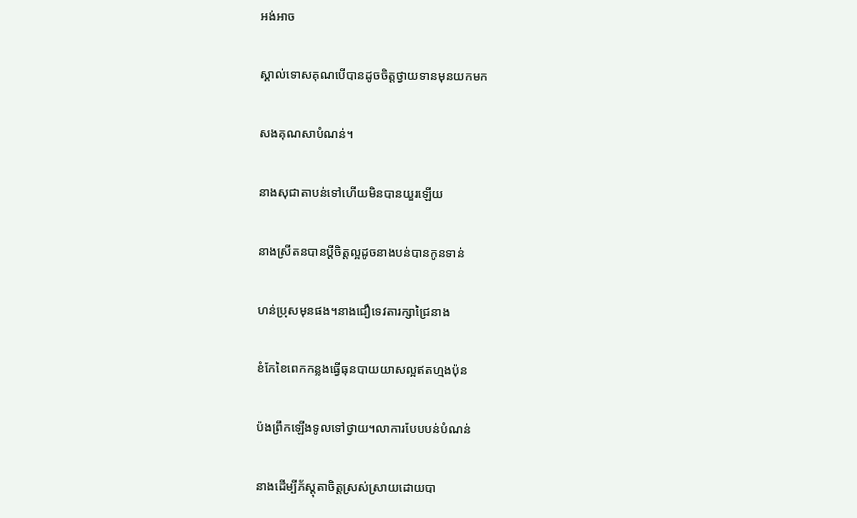អង់អាច

ស្គាល់ទោសគុណបើបានដូចចិត្តថ្វាយទានមុនយកមក

សងគុណសាបំណន់។

នាងសុជាតាបន់ទៅហើយមិនបានយួរឡើយ

នាងស្រីតនបានប្តីចិត្តល្អដូចនាងបន់បានកូនទាន់

ហន់ប្រុសមុនផង។នាងជឿទេវតារក្សាជ្រៃនាង

ខំកែខៃពេកកន្លងធ្វើធុនបាយយាសល្អឥតហ្មងប៉ុន

ប៉ងព្រឹកឡើងទូលទៅថ្វាយ។លាការបែបបន់បំណន់

នាងដើម្បីភ័ស្តុតាចិត្តស្រស់ស្រាយដោយបា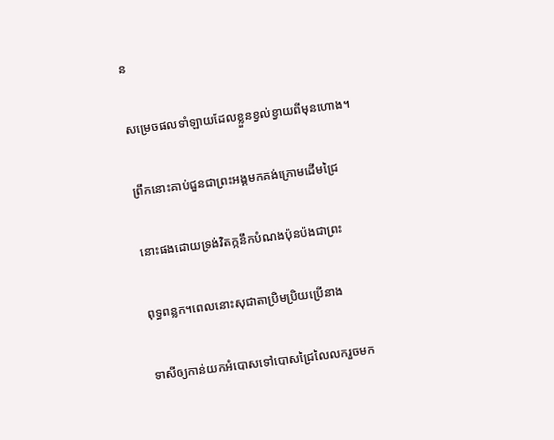ន

សម្រេចផលទាំឡាយដែលខ្លួនខ្វល់ខ្វាយពីមុនហោង។

ព្រឹកនោះគាប់ជួនជាព្រះអង្គមកគង់ក្រោមដើមជ្រៃ

នោះផងដោយទ្រង់វិតក្កនឹកបំណងប៉ុនប៉ងជាព្រះ

ពុទ្ធពន្លក។ពេលនោះសុជាតាប្រិមប្រិយប្រើនាង

ទាសីឲ្យកាន់យកអំបោសទៅបោសជ្រៃលៃលករួចមក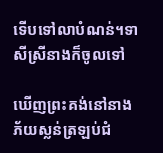ទើបទៅលាបំណន់។ទាសីស្រីនាងក៏ចូលទៅ

ឃើញព្រះគង់នៅនាងភ័យស្លន់ត្រឡប់ជំ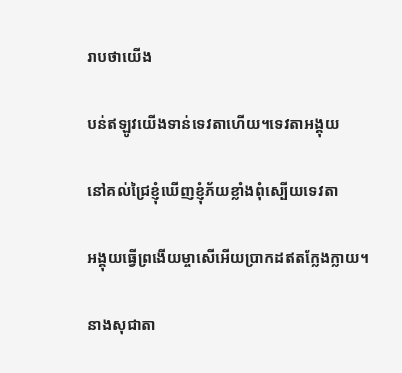រាបថាយើង

បន់ឥឡូវយើងទាន់ទេវតាហើយ។ទេវតាអង្គុយ

នៅគល់ជ្រៃខ្ញុំឃើញខ្ញុំភ័យខ្លាំងពុំស្បើយទេវតា

អង្គុយធ្វើព្រងើយម្ចាសើអើយប្រាកដឥតក្លែងក្លាយ។

នាងសុជាតា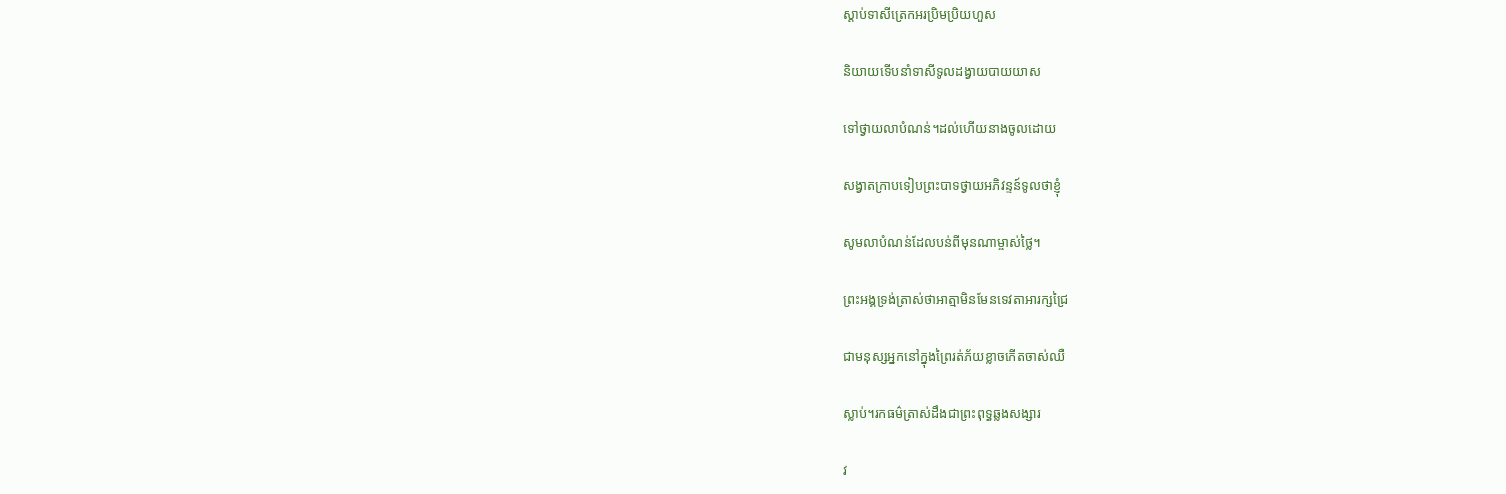ស្តាប់ទាសីត្រេកអរប្រិមប្រិយហួស

និយាយទើបនាំទាសីទូលដង្វាយបាយយាស

ទៅថ្វាយលាបំណន់។ដល់ហើយនាងចូលដោយ

សង្វាតក្រាបទៀបព្រះបាទថ្វាយអភិវន្ទន៍ទូលថាខ្ញុំ

សូមលាបំណន់ដែលបន់ពីមុនណាម្ចាស់ថ្លៃ។

ព្រះអង្គទ្រង់ត្រាស់ថាអាត្មាមិនមែនទេវតាអារក្សជ្រៃ

ជាមនុស្សអ្នកនៅក្នុងព្រៃរត់ភ័យខ្លាចកើតចាស់ឈឺ

ស្លាប់។រកធម៌ត្រាស់ដឹងជាព្រះពុទ្ធឆ្លងសង្សារ

វ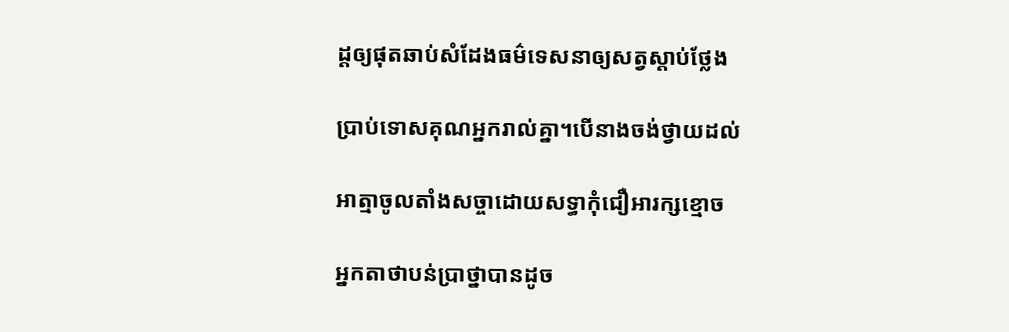ដ្តឲ្យផុតឆាប់សំដែងធម៌ទេសនាឲ្យសត្វស្តាប់ថ្លែង

ប្រាប់ទោសគុណអ្នករាល់គ្នា។បើនាងចង់ថ្វាយដល់

អាត្មាចូលតាំងសច្ចាដោយសទ្ធាកុំជឿអារក្សខ្មោច

អ្នកតាថាបន់ប្រាថ្នាបានដូច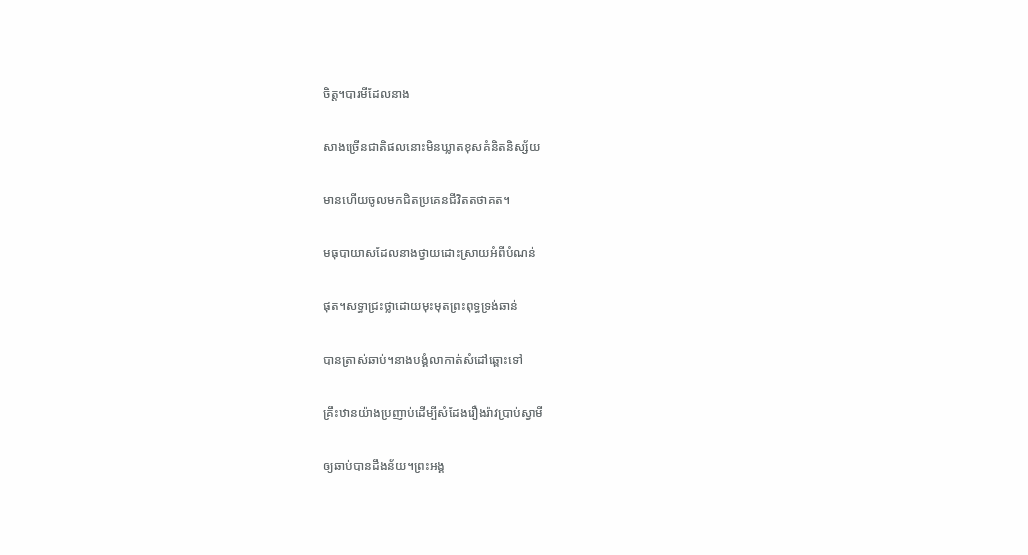ចិត្ត។បារមីដែលនាង

សាងច្រើនជាតិផលនោះមិនឃ្លាតខុសគំនិតនិស្ស័យ

មានហើយចូលមកជិតប្រគេនជីវិតតថាគត។

មធុបាយាសដែលនាងថ្វាយដោះស្រាយអំពីបំណន់

ផុត។សទ្ធាជ្រះថ្លាដោយមុះមុតព្រះពុទ្ធទ្រង់ឆាន់

បានត្រាស់ឆាប់។នាងបង្គំលាកាត់សំដៅឆ្ពោះទៅ

គ្រឹះឋានយ៉ាងប្រញាប់ដើម្បីសំដែងរឿងរ៉ាវប្រាប់ស្វាមី

ឲ្យឆាប់បានដឹងន័យ។ព្រះអង្គ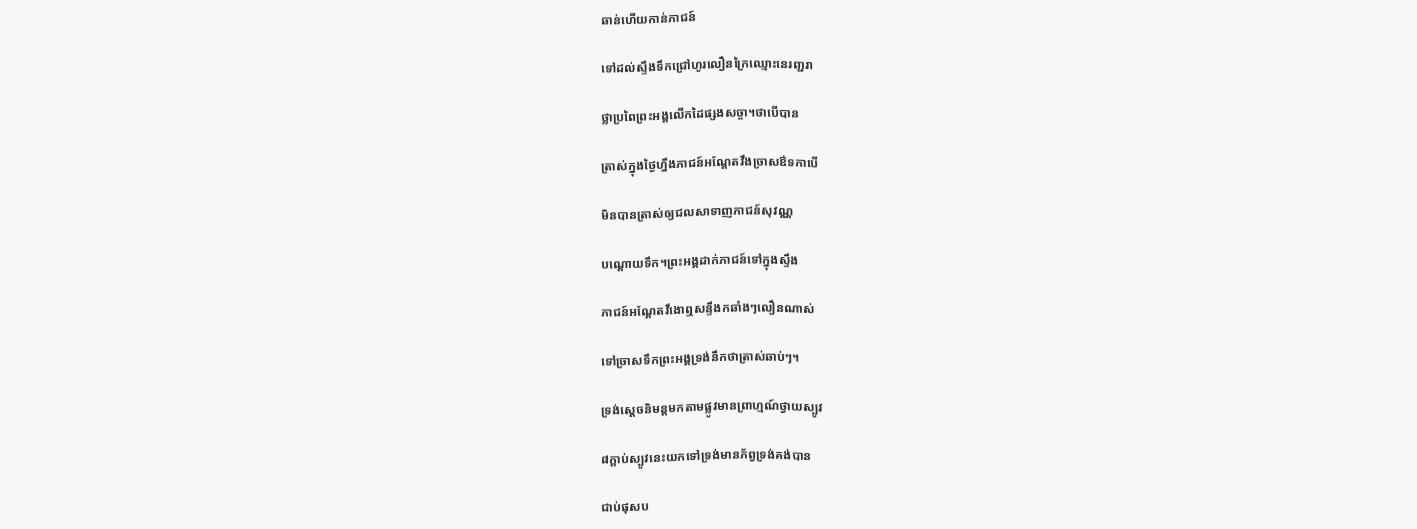ឆាន់ហើយកាន់ភាជន៍

ទៅដល់ស្ទឹងទឹកជ្រៅហូរលឿនក្រៃឈ្មោះនេរញ្ជរា

ថ្លាប្រពៃព្រះអង្គលើកដៃផ្សងសច្ចា។ថាបើបាន

ត្រាស់ក្នុងថ្ងៃហ្នឹងភាជន៍អណ្តែតវឹងច្រាសឳទកាបើ

មិនបានត្រាស់ឲ្យជលសាទាញភាជន៍សុវណ្ណ

បណ្តោយទឹក។ព្រះអង្គដាក់ភាជន៍ទៅក្នុងស្ទឹង

ភាជន៍អណ្តែតវឹងោឮសន្ទឹងកឆាំងៗលឿនណាស់

ទៅច្រាសទឹកព្រះអង្គទ្រង់នឹកថាត្រាស់ឆាប់ៗ។

ទ្រង់ស្តេចនិមន្តមកតាមផ្លូវមានព្រាហ្មណ៍ថ្វាយស្បូវ

៨ក្តាប់ស្បូវនេះយកទៅទ្រង់មានភ័ព្វទ្រង់គង់បាន

ជាប់ផុសប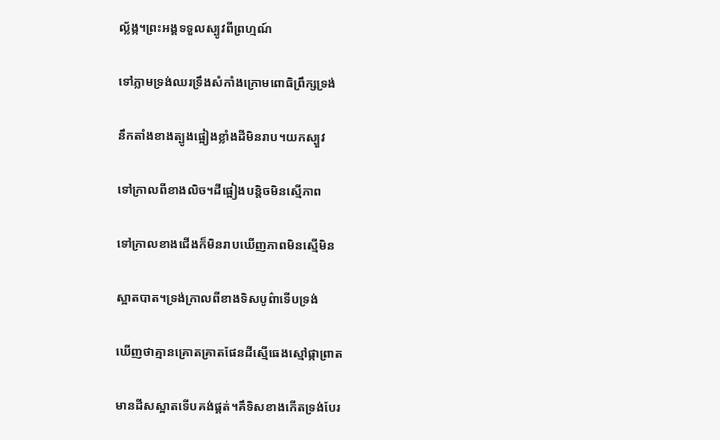ល្ល័ង្ក។ព្រះអង្គទទួលស្បូវពីព្រហ្មណ៍

ទៅភ្លាមទ្រង់ឈរទ្រឹងសំកាំងក្រោមពោធិព្រឹក្សទ្រង់

នឹកតាំងខាងត្បូងផ្អៀងខ្លាំងដីមិនរាប។យកស្បួវ

ទៅក្រាលពីខាងលិច។ដីផ្អៀងបន្តិចមិនស្មើភាព

ទៅក្រាលខាងជើងក៏មិនរាបឃើញភាពមិនស្មើមិន

ស្អាតបាត។ទ្រង់ក្រាលពីខាងទិសបូព៌ាទើបទ្រង់

ឃើញថាគ្មានគ្រោតគ្រាតផែនដីស្មើធេងស្មៅផ្កាព្រាត

មានដីសស្អាតទើបគង់ផ្គត់។គឹទិសខាងកើតទ្រង់បែរ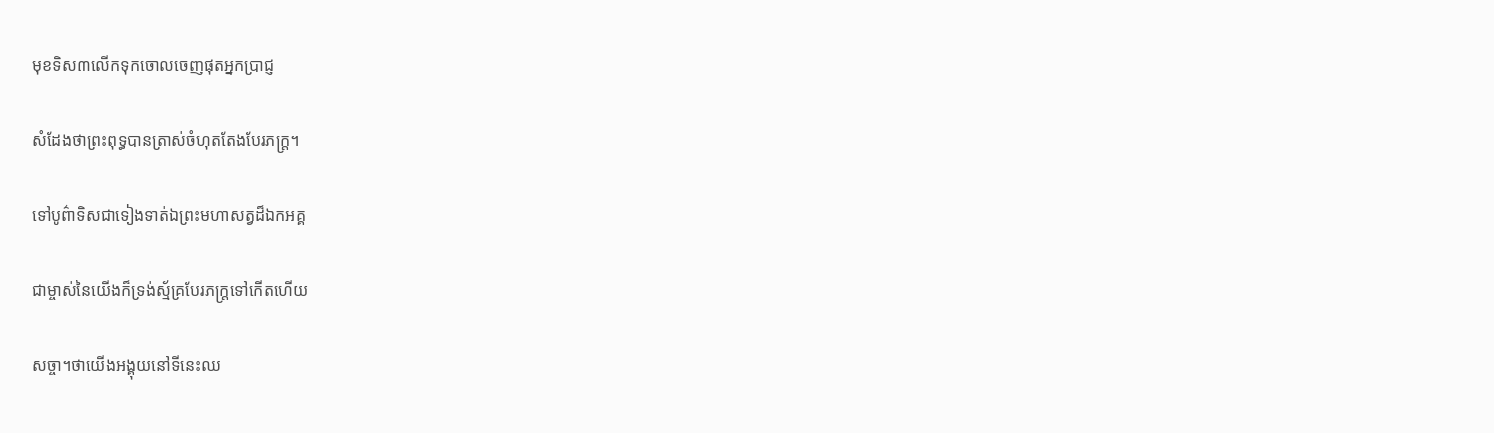មុខទិស៣លើកទុកចោលចេញផុតអ្នកប្រាជ្ញ

សំដែងថាព្រះពុទ្ធបានត្រាស់ចំហុតតែងបែរភក្រ្ត។

ទៅបូព៌ាទិសជាទៀងទាត់ឯព្រះមហាសត្វដ៏ឯកអគ្គ

ជាម្ចាស់នៃយើងក៏ទ្រង់ស្ម័គ្របែរភក្រ្តទៅកើតហើយ

សច្ចា។ថាយើងអង្គុយនៅទីនេះឈ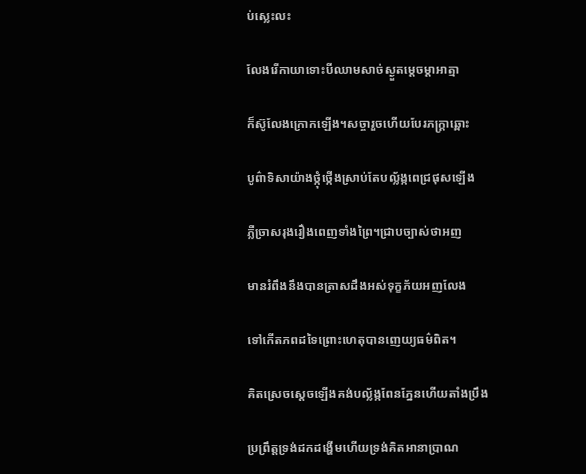ប់ស្លេះលះ

លែងរើកាយាទោះបីឈាមសាច់ស្ងួតម្តេចម្តាអាត្មា

ក៏ស៊ូលែងក្រោកឡើង។សច្ចារួចហើយបែរភក្រ្តាឆ្ពោះ

បូព៌ាទិសាយ៉ាងថ្កុំថ្កើងស្រាប់តែបល័្លង្កពេជ្រផុសឡើង

ភ្លឺច្រាសរុងរឿងពេញទាំងព្រៃ។ជ្រាបច្បាស់ថាអញ

មានរំពឹងនឹងបានត្រាសដឹងអស់ទុក្ខភ័យអញលែង

ទៅកើតភពដទៃព្រោះហេតុបានញេយ្យធម៌ពិត។

គិតស្រេចស្តេចឡើងគង់បល្ល័ង្កពែនភ្នែនហើយតាំងប្រឹង

ប្រព្រឹត្តទ្រង់ដកដង្ហើមហើយទ្រង់គិតអានាប្រាណ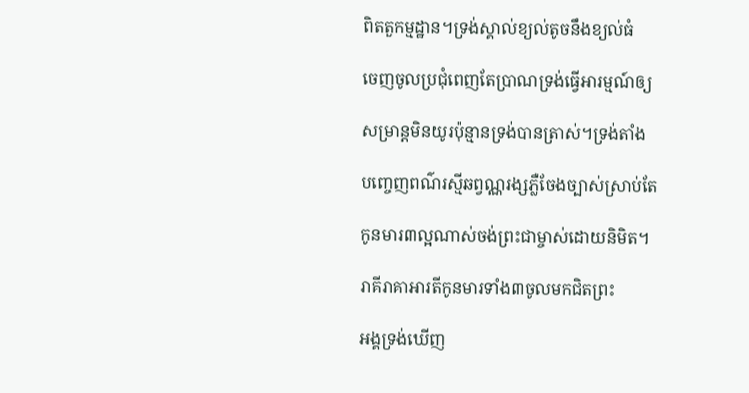ពិតតួកម្មដ្ឋាន។ទ្រង់ស្គាល់ខ្យល់តូចនឹងខ្យល់ធំ

ចេញចូលប្រជុំពេញតែប្រាណទ្រង់ធ្វើអារម្មណ៍ឲ្យ

សម្រាន្តមិនយូរប៉ុន្មានទ្រង់បានត្រាស់។ទ្រង់តាំង

បញ្ចេញពណ៌រស្មីឆព្វណ្ណរង្សភ្លឺចែងច្បាស់ស្រាប់តែ

កូនមារ៣ល្អណាស់ចង់ព្រះជាម្ចាស់ដោយនិមិត។

រាគីរាគាអារតីកូនមារទាំង៣ចូលមកជិតព្រះ

អង្គទ្រង់ឃើញ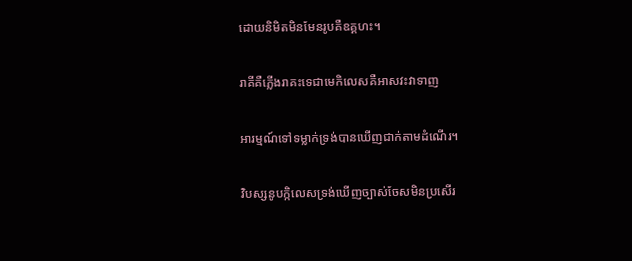ដោយនិមិតមិនមែនរូបគឺឧគ្គហះ។

រាគីគឺភ្លើងរាគះទេជាមេកិលេសគឺអាសវះវាទាញ

អារម្មណ៍ទៅទម្លាក់ទ្រង់បានឃើញជាក់តាមដំណើរ។

វិបស្សនូបក្កិលេសទ្រង់ឃើញច្បាស់ចែសមិនប្រសើរ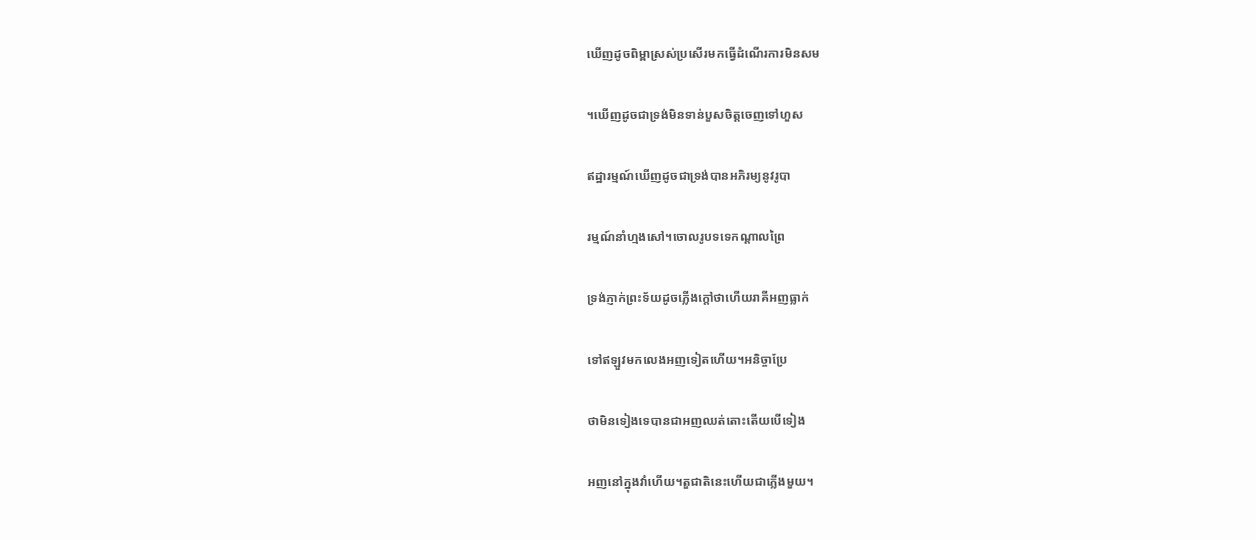ឃើញដូចពិម្ពាស្រស់ប្រសើរមកធ្វើដំណើរការមិនសម

។ឃើញដូចជាទ្រង់មិនទាន់បួសចិត្តចេញទៅហួស

ឥដ្ឋារម្មណ៍ឃើញដូចជាទ្រង់បានអភិរម្យនូវរូបា

រម្មណ៍នាំហ្មងសៅ។ចោលរូបទទេកណ្តាលព្រៃ

ទ្រង់ភ្ញាក់ព្រះទ័យដូចភ្លើងក្តៅថាហើយរាគីអញធ្លាក់

ទៅឥឡួវមកលេងអញទៀតហើយ។អនិច្ចាប្រែ

ថាមិនទៀងទេបានជាអញឈត់តោះតើយបើទៀង

អញនៅក្នុងវាំហើយ។តួជាតិនេះហើយជាភ្លើងមួយ។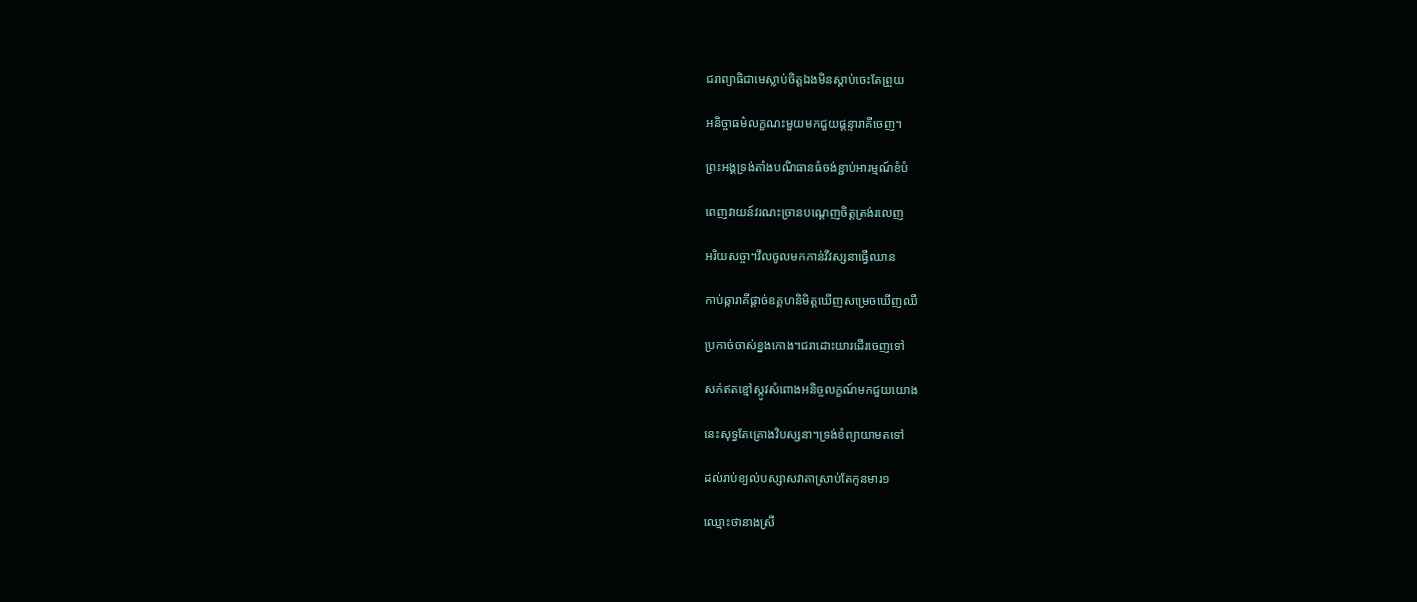ជរាព្យាធិជាមេស្លាប់ចិត្តឯងមិនស្តាប់ចេះតែព្រួយ

អនិច្ចាធម៌លក្ខណះមួយមកជួយផ្តន្ទារាគីចេញ។

ព្រះអង្គទ្រង់តាំងបណិធានធំចង់ខ្ជាប់អារម្មណ៍ខំបំ

ពេញវាយន៍វរណះច្រានបណ្តេញចិត្តត្រង់រលេញ

អរិយសច្ចា។វឹលចូលមកកាន់វឹវស្សនាធ្វើឈាន

កាប់ឆ្ការាគីផ្តាច់ឧគ្គហនិមិត្តឃើញសម្រេចឃើញឈឺ

ប្រកាច់ចាស់ខ្នងកោង។ជរាដោះយារដើរចេញទៅ

សក់ឥតខ្មៅស្កូវសំពោងអនិច្ចលក្ខណ៍មកជួយយោង

នេះសុទ្ធតែគ្រោងវិបស្សនា។ទ្រង់ខំព្យាយាមតទៅ

ដល់រាប់ខ្យល់បស្សាសវាតាស្រាប់តែកូនមារ១

ឈ្មោះថានាងស្រី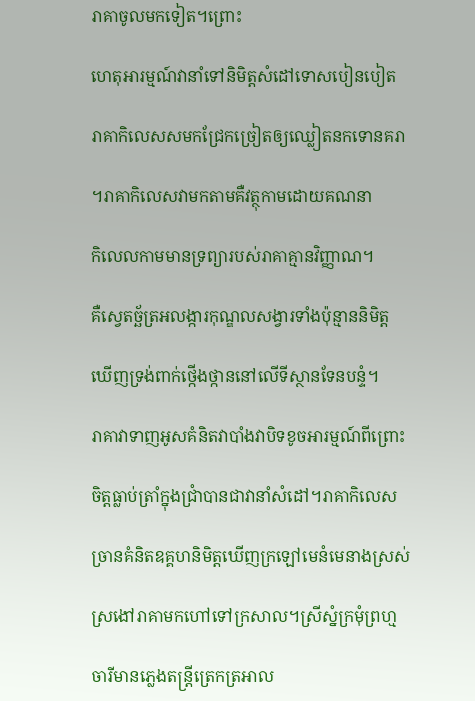រាគាចូលមកទៀត។ព្រោះ

ហេតុអារម្មណ៍វានាំទៅនិមិត្តសំដៅទោសបៀនបៀត

រាគាកិលេសសមកជ្រែកច្រៀតឲ្យឈ្លៀតនកទោនគរា

។រាគាកិលេសវាមកតាមគឺវត្ថុកាមដោយគណនា

កិលេលកាមមានទ្រព្យារបស់រាគាគ្មានវិញ្ញាណ។

គឺស្វេតច្ឆ័ត្រអលង្ការកុណ្ឌលសង្វារទាំងប៉ុន្មាននិមិត្ត

ឃើញទ្រង់ពាក់ថ្កើងថ្កាននៅលើទីស្ថានទែនបន្ទំ។

រាគាវាទាញអូសគំនិតវាបាំងវាបិទខូចអារម្មណ៍ពីព្រោះ

ចិត្តធ្លាប់ត្រាំក្នុងជ្រាំបានជាវានាំសំដៅ។រាគាកិលេស

ច្រានគំនិតឧគ្គហនិមិត្តឃើញក្រឡៅមេនំមេនាងស្រស់

ស្រងៅរាគាមកហៅទៅក្រសាល។ស្រីស្នំក្រមុំព្រហ្ម

ចារីមានភ្លេងតន្រ្តីត្រេកត្រអាល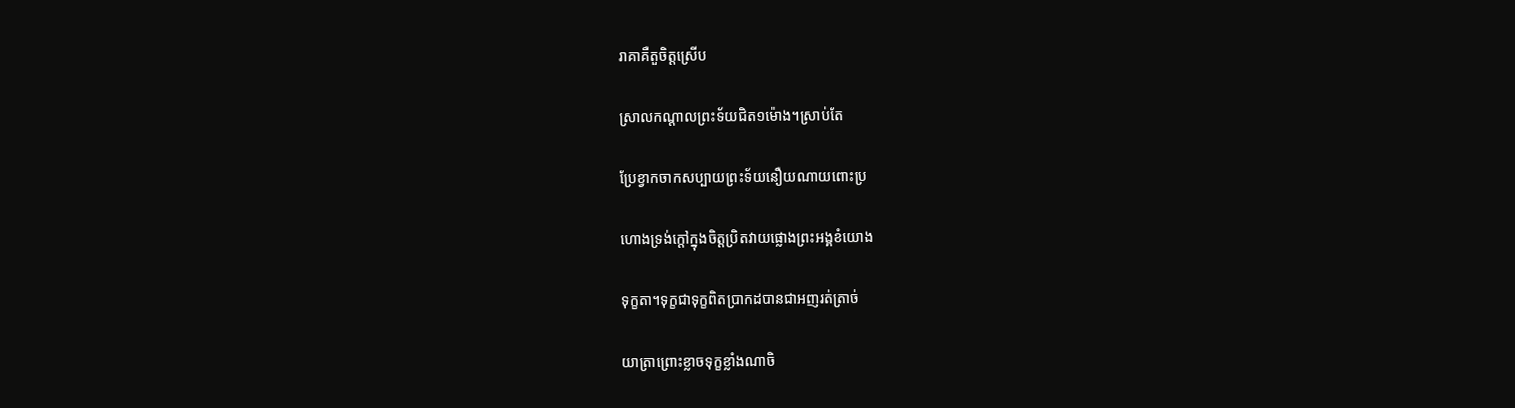រាគាគឺតួចិត្តស្រើប

ស្រាលកណ្តាលព្រះទ័យជិត១ម៉ោង។ស្រាប់តែ

ប្រែខ្វាកចាកសប្បាយព្រះទ័យនឿយណាយពោះប្រ

ហោងទ្រង់ក្តៅក្នុងចិត្តប្រិតវាយផ្លោងព្រះអង្គខំយោង

ទុក្ខតា។ទុក្ខជាទុក្ខពិតប្រាកដបានជាអញរត់ត្រាច់

យាត្រាព្រោះខ្លាចទុក្ខខ្លាំងណាចិ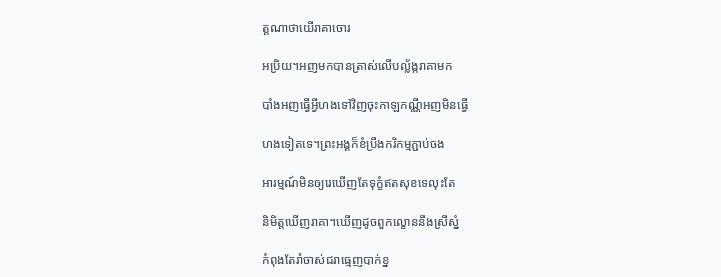ត្តណាថាយើរាគាចោរ

អប្រិយ។អញមកបានត្រាស់លើបល្ល័ង្ករាគាមក

បាំងអញធ្វើអ្វីហងទៅវិញចុះកាឡកណ្ណីអញមិនធ្វើ

ហងទៀតទេ។ព្រះអង្គក៏ខំប្រឹងករិកម្មភ្ជាប់ចង

អារម្មណ៍មិនឲ្យរេឃើញតែទុក្ខំឥតសុខទេលុះតែ

និមិត្តឃើញរាគា។ឃើញដូចពួកល្ខោននឹងស្រីស្នំ

កំពុងតែរាំចាស់ជរាធ្មេញបាក់ខ្ន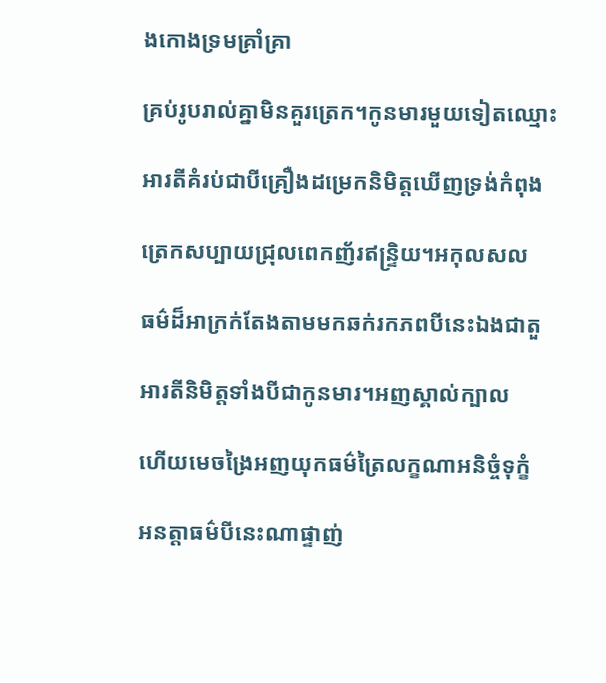ងកោងទ្រមគ្រាំគ្រា

គ្រប់រូបរាល់គ្នាមិនគួរត្រេក។កូនមារមួយទៀតឈ្មោះ

អារតីគំរប់ជាបីគ្រឿងដម្រេកនិមិត្តឃើញទ្រង់កំពុង

ត្រេកសប្បាយជ្រុលពេកញ័រឥន្រ្ទិយ។អកុលសល

ធម៌ដ៏អាក្រក់តែងតាមមកឆក់រកភពបីនេះឯងជាតួ

អារតីនិមិត្តទាំងបីជាកូនមារ។អញស្គាល់ក្បាល

ហើយមេចង្រៃអញយុកធម៌ត្រៃលក្ខណាអនិច្ចំទុក្ខំ

អនត្តាធម៌បីនេះណាផ្ទាញ់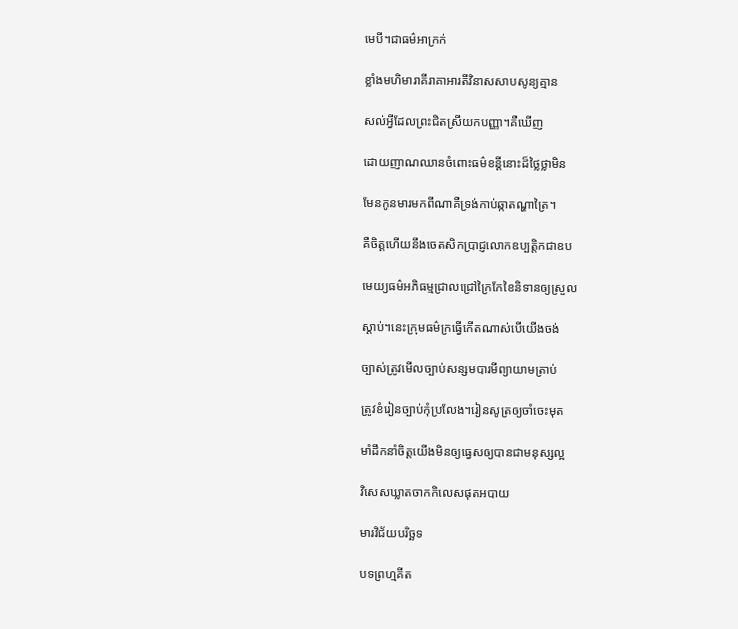មេបី។ជាធម៌អាក្រក់

ខ្លាំងមហិមារាគីរាគាអារតីវិនាសសាបសូន្យគ្មាន

សល់អ្វីដែលព្រះជិតស្រីយកបញ្ញា។គឺឃើញ

ដោយញាណឈានចំពោះធម៌ខន្តីនោះដ៏ថ្លៃថ្លាមិន

មែនកូនមារមកពីណាគឺទ្រង់កាប់ឆ្កាតណ្ហាត្រៃ។

គឺចិត្តហើយនឹងចេតសិកប្រាជ្ញលោកឧប្បត្តិកជាឧប

មេយ្យធម៌អភិធម្មជ្រាលជ្រៅក្រៃកែខៃនិទានឲ្យស្រួល

ស្តាប់។នេះក្រុមធម៌ក្រធ្វើកើតណាស់បើយើងចង់

ច្បាស់ត្រូវមើលច្បាប់សន្សមបារមីព្យាយាមត្រាប់

ត្រូវខំរៀនច្បាប់កុំប្រលែង។រៀនសូត្រឲ្យចាំចេះមុត

មាំដឹកនាំចិត្តយើងមិនឲ្យធ្វេសឲ្យបានជាមនុស្សល្អ

វិសេសឃ្លាតចាកកិលេសផុតអបាយ

មារវិជ័យបរិច្ឆទ

បទព្រហ្មគីត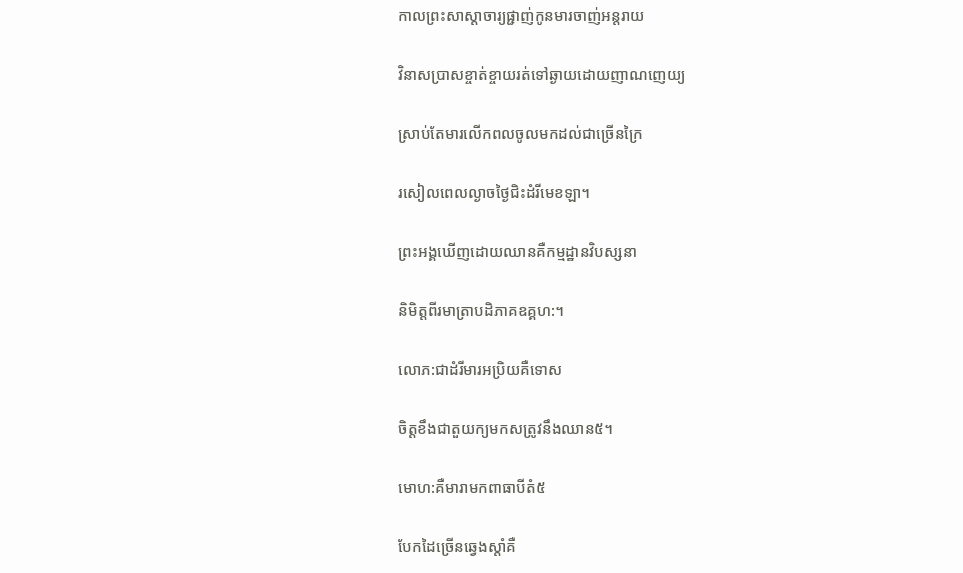កាលព្រះសាស្តាចារ្យផ្ជាញ់កូនមារចាញ់អន្តរាយ

វិនាសប្រាសខ្ចាត់ខ្ចាយរត់ទៅឆ្ងាយដោយញាណញេយ្យ

ស្រាប់តែមារលើកពលចូលមកដល់ជាច្រើនក្រៃ

រសៀលពេលល្ងាចថ្ងៃជិះដំរីមេខឡា។

ព្រះអង្គឃើញដោយឈានគឺកម្មដ្ឋានវិបស្សនា

និមិត្តពីរមាត្រាបដិភាគឧគ្គហ:។

លោភ:ជាដំរីមារអប្រិយគឺទោស

ចិត្តខឹងជាតួយក្យមកសត្រូវនឹងឈាន៥។

មោហ:គឺមារាមកពាធាបីតំ៥

បែកដៃច្រើនឆ្វេងស្តាំគឺ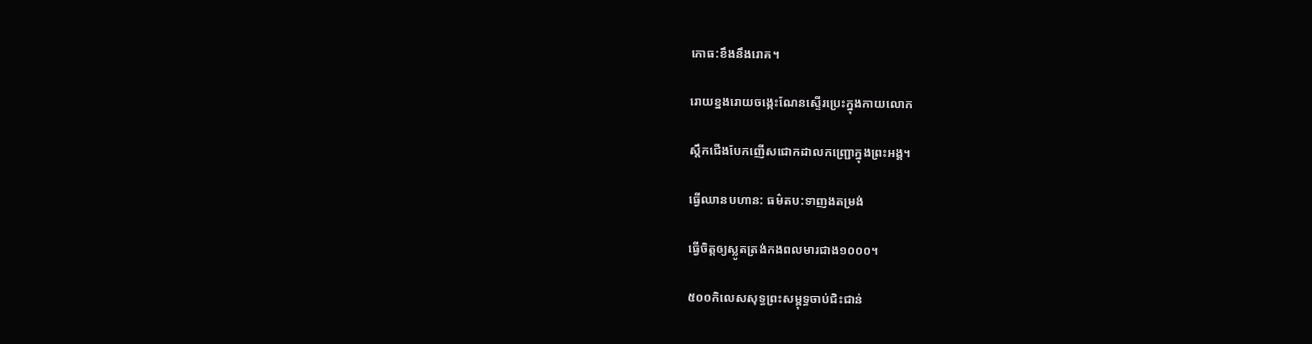កោធ:ខឹងនឹងរោគ។

រោយខ្នងរោយចងេ្កះណែនស្ទើរប្រេះក្នុងកាយលោក

ស្តឹកជើងបែកញើសជោកដាលកញ្ជ្រោក្នុងព្រះអង្គ។

ធ្វើឈានបហាន: ធម៌តប:ទាញងតម្រង់

ធ្វើចិត្តឲ្យស្លូតត្រង់កងពលមារជាង១០០០។

៥០០កិលេសសុទ្ធព្រះសម្ពុទ្ធចាប់ជិះជាន់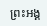ព្រះអង្គ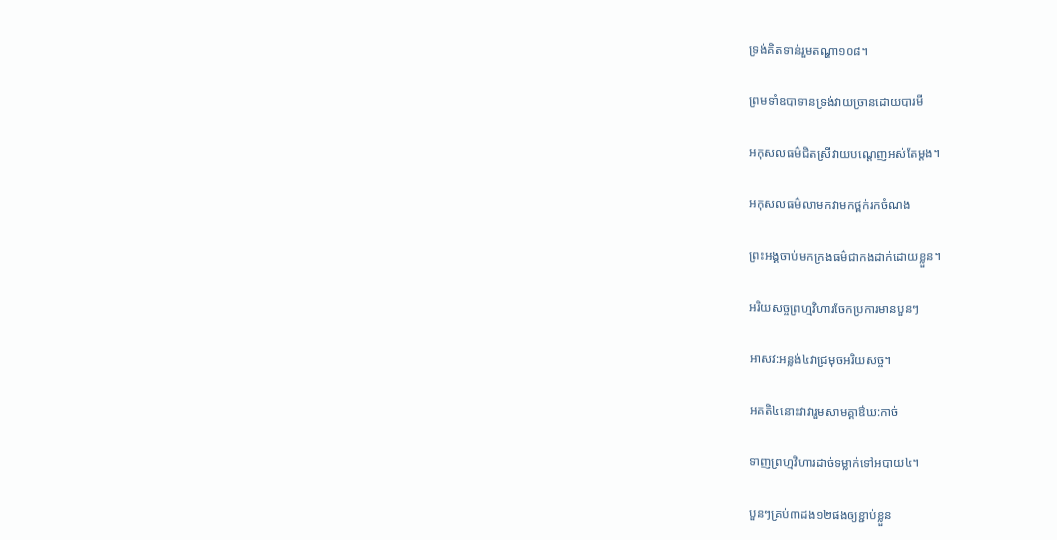ទ្រង់គិតទាន់រួមតណ្ហា១០៨។

ព្រមទាំឧបាទានទ្រង់វាយច្រានដោយបារមី

អកុសលធម៌ជិតស្រីវាយបណ្តេញអស់តែម្តង។

អកុសលធម៌លាមកវាមកថ្ពក់រកចំណង

ព្រះអង្គចាប់មកក្រងធម៌ជាកងដាក់ដោយខ្លួន។

អរិយសច្ចព្រហ្មវិហារចែកប្រការមានបួនៗ

អាសវ:អន្លង់៤វាជ្រមុចអរិយសច្ច។

អគតិ៤នោះវាវារួមសាមគ្គាឳឃ:កាច់

ទាញព្រហ្មវិហារដាច់ទម្លាក់ទៅអបាយ៤។

បួនៗគ្រប់៣ដង១២ផងឲ្យខ្ជាប់ខ្លួន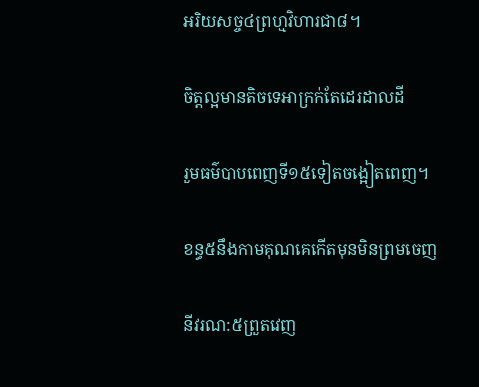អរិយសច្ច៤ព្រហ្មវិហារជា៨។

ចិត្តល្អមានតិចទេអាក្រក់តែដេរដាលដី

រួមធម៌បាបពេញទី១៥ទៀតចង្អៀតពេញ។

ខន្ធ៥នឹងកាមគុណគេកើតមុនមិនព្រមចេញ

នីវរណ:៥ព្រួតវេញ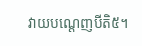វាយបណ្តេញបីតិ៥។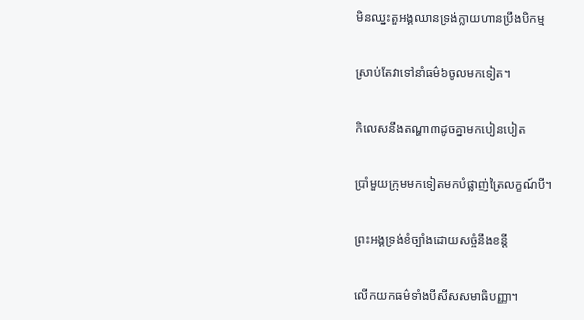មិនឈ្នះតួអង្គឈានទ្រង់ក្លាយហានប្រឹងបិកម្ម

ស្រាប់តែវាទៅនាំធម៌៦ចូលមកទៀត។

កិលេសនឹងតណ្ហា៣ដូចគ្នាមកបៀនបៀត

ប្រាំមួយក្រុមមកទៀតមកបំផ្លាញ់ត្រៃលក្ខណ៍បី។

ព្រះអង្គទ្រង់ខំច្បាំងដោយសច្ចំនឹងខន្តី

លើកយកធម៌ទាំងបីសីសសមាធិបញ្ញា។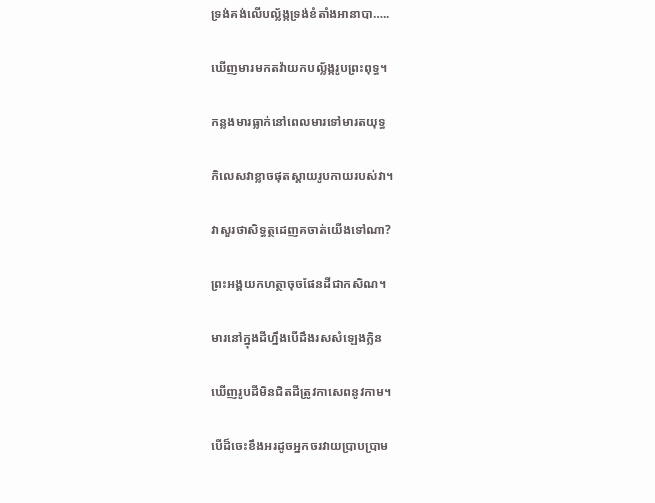ទ្រង់គង់លើបល្ល័ង្កទ្រង់ខំតាំងអានាបា…..

ឃើញមារមកតវ៉ាយកបល្ល័ង្ករូបព្រះពុទ្ធ។

កន្លងមារធ្លាក់នៅពេលមារទៅមារតយុទ្ធ

កិលេសវាខ្លាចផុតស្តាយរូបកាយរបស់វា។

វាសួរថាសិទ្ធត្ថដេញគចាត់យើងទៅណា?

ព្រះអង្គយកហត្ថាចុចផែនដីជាកសិណ។

មារនៅក្នុងដីហ្នឹងបើដឹងរសសំឡេងក្លិន

ឃើញរូបដីមិនជិតដីត្រូវកាសេពនូវកាម។

បើដ៏ចេះខឹងអរដូចអ្នកចរវាយប្រាបប្រាម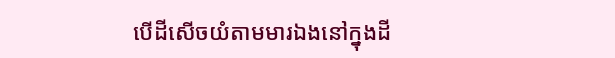បើដីសើចយំតាមមារឯងនៅក្នុងដី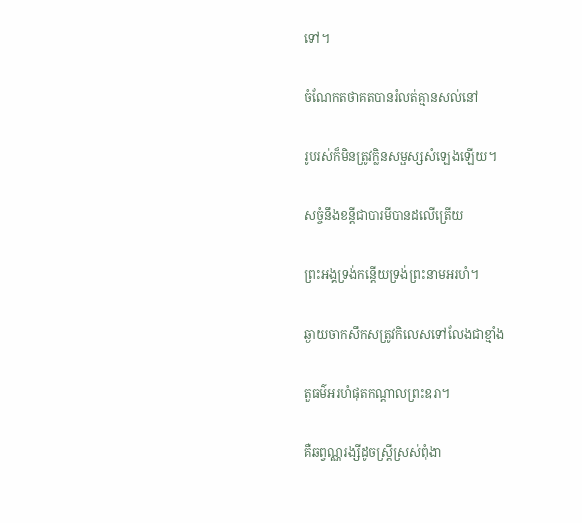ទៅ។

ចំណែកតថាគតបានរំលត់គ្មានសល់នៅ

រូបរស់ក៏មិនត្រូវក្លិនសម្ផស្សសំឡេងឡើយ។

សច្ចំនឹងខន្តីជាបារមីបានដលើត្រើយ

ព្រះអង្គទ្រង់កន្តើយទ្រង់ព្រះនាមអរហំ។

ឆ្ងាយចាកសឹកសត្រូវកិលេសទៅលែងជាខ្មាំង

តួធម៌អរហំផុតកណ្តាលព្រះឧរា។

គឺឆព្វណ្ណរង្សីដូចស្រ្តីស្រស់ពុំងា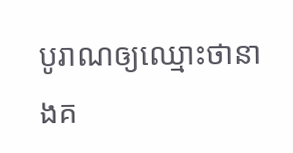បូរាណឲ្យឈ្មោះថានាងគ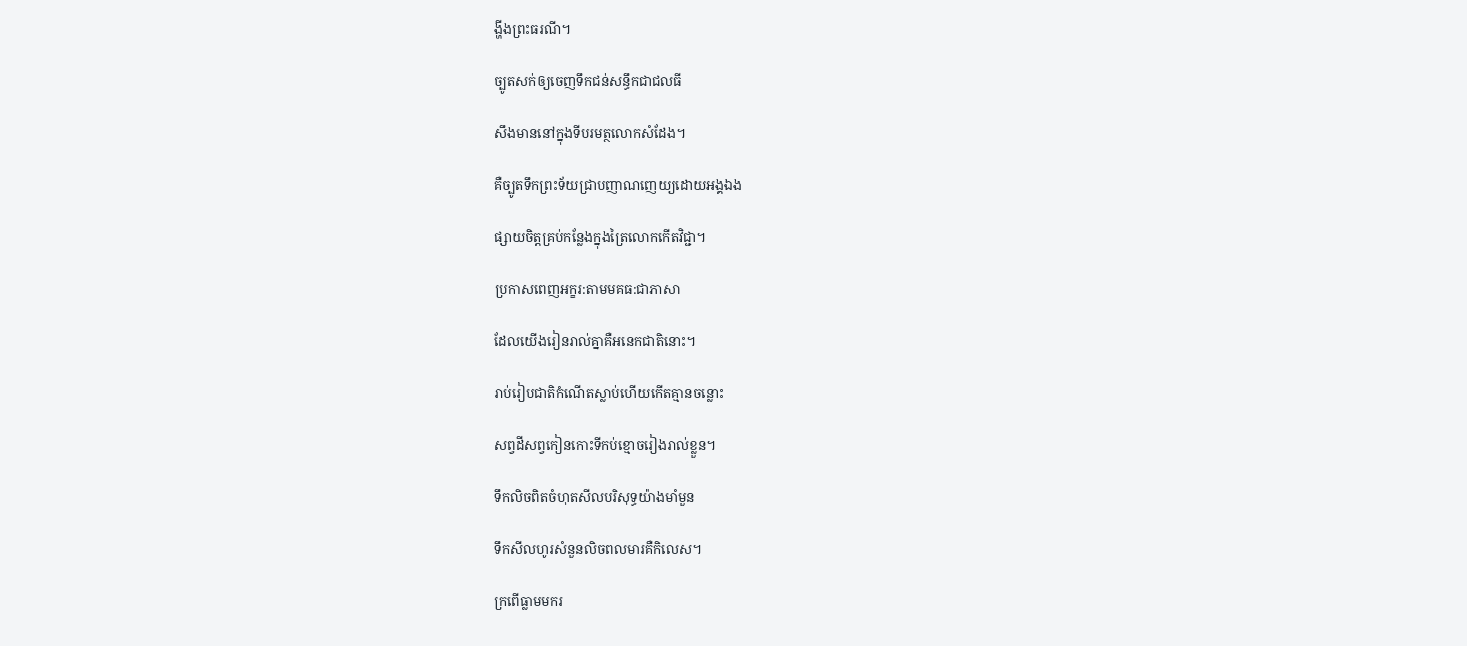ង្ហីងព្រះធរណី។

ច្បូតសក់ឲ្យចេញទឹកជន់សន្ធឹកជាជលធី

សឹងមាននៅក្នុងទីបរមត្ថលោកសំដែង។

គឺច្បូតទឹកព្រះទ័យជ្រាបញាណញេយ្យដោយអង្គឯង

ផ្សាយចិត្តគ្រប់កន្លែងក្នុងត្រៃលោកកើតវិជ្ជា។

ប្រកាសពេញអក្ខរ:តាមមគធ:ជាភាសា

ដែលយើងរៀនរាល់គ្នាគឺអនេកជាតិនោះ។

រាប់រៀបជាតិកំណើតស្លាប់ហើយកើតគ្មានចន្លោះ

សព្វដីសព្វកៀនកោះទីកប់ខ្មោចរៀងរាល់ខ្លួន។

ទឹកលិចពិតចំហុតសីលបរិសុទ្ធយ៉ាងមាំមួន

ទឹកសីលហូរសំនួនលិចពលមារគឺកិលេស។

ក្រពើធ្លាមមករ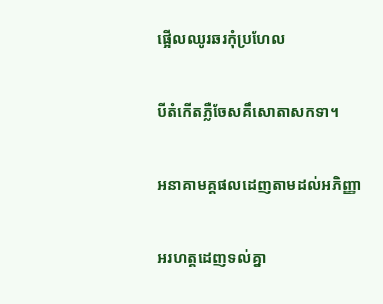ផ្អើលឈូរឆរកុំប្រហែល

បីតំកើតភ្លឺចែសគឹសោតាសកទា។

អនាគាមគ្គផលដេញតាមដល់អភិញ្ញា

អរហត្គដេញទល់គ្នា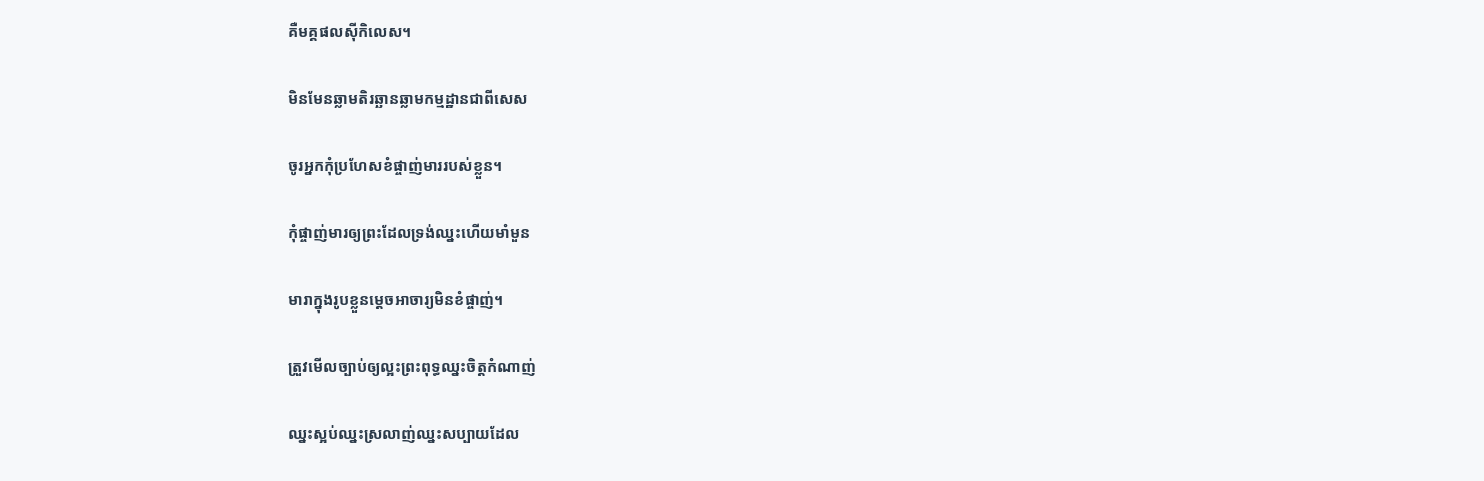គឺមគ្គផលស៊ីកិលេស។

មិនមែនឆ្លាមតិរឆ្ឆានឆ្លាមកម្មដ្ឋានជាពីសេស

ចូរអ្នកកុំប្រហែសខំផ្ចាញ់មាររបស់ខ្លួន។

កុំផ្ចាញ់មារឲ្យព្រះដែលទ្រង់ឈ្នះហើយមាំមួន

មារាក្នុងរូបខ្លួនម្តេចអាចារ្យមិនខំផ្ចាញ់។

ត្រួវមើលច្បាប់ឲ្យល្អះព្រះពុទ្ធឈ្នះចិត្តកំណាញ់

ឈ្នះស្អប់ឈ្នះស្រលាញ់ឈ្នះសប្បាយដែល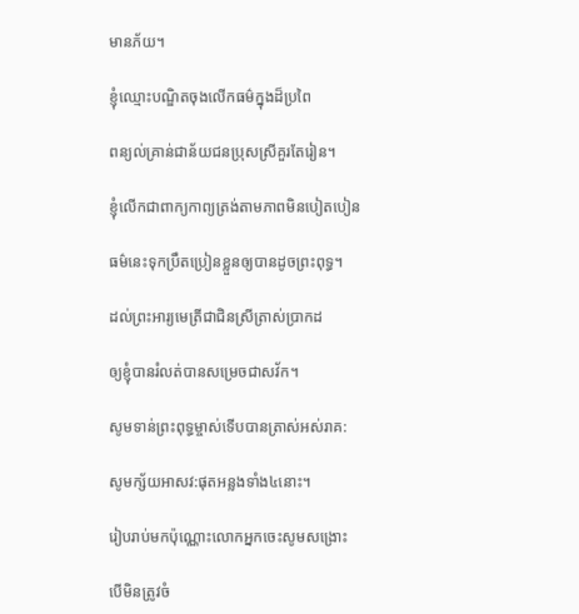មានភ័យ។

ខ្ញុំឈ្មោះបណ្ឌិតចុងលើកធម៌ក្នុងដ៏ប្រពៃ

ពន្យល់គ្រាន់ជាន័យជនប្រុសស្រីគួរតែរៀន។

ខ្ញុំលើកជាពាក្យកាព្យត្រង់តាមភាពមិនបៀតបៀន

ធម៌នេះទុកប្រឹតប្រៀនខ្លួនឲ្យបានដូចព្រះពុទ្ធ។

ដល់ព្រះអារ្យមេត្រីជាជិនស្រីត្រាស់ប្រាកដ

ឲ្យខ្ញុំបានរំលត់បានសម្រេចជាសវ័ក។

សូមទាន់ព្រះពុទ្ធម្ចាស់ទើបបានត្រាស់អស់រាគ:

សូមក្ស័យអាសវ:ផុតអន្លងទាំង៤នោះ។

រៀបរាប់មកប៉ុណ្ណោះលោកអ្នកចេះសូមសង្រោះ

បើមិនត្រូវចំ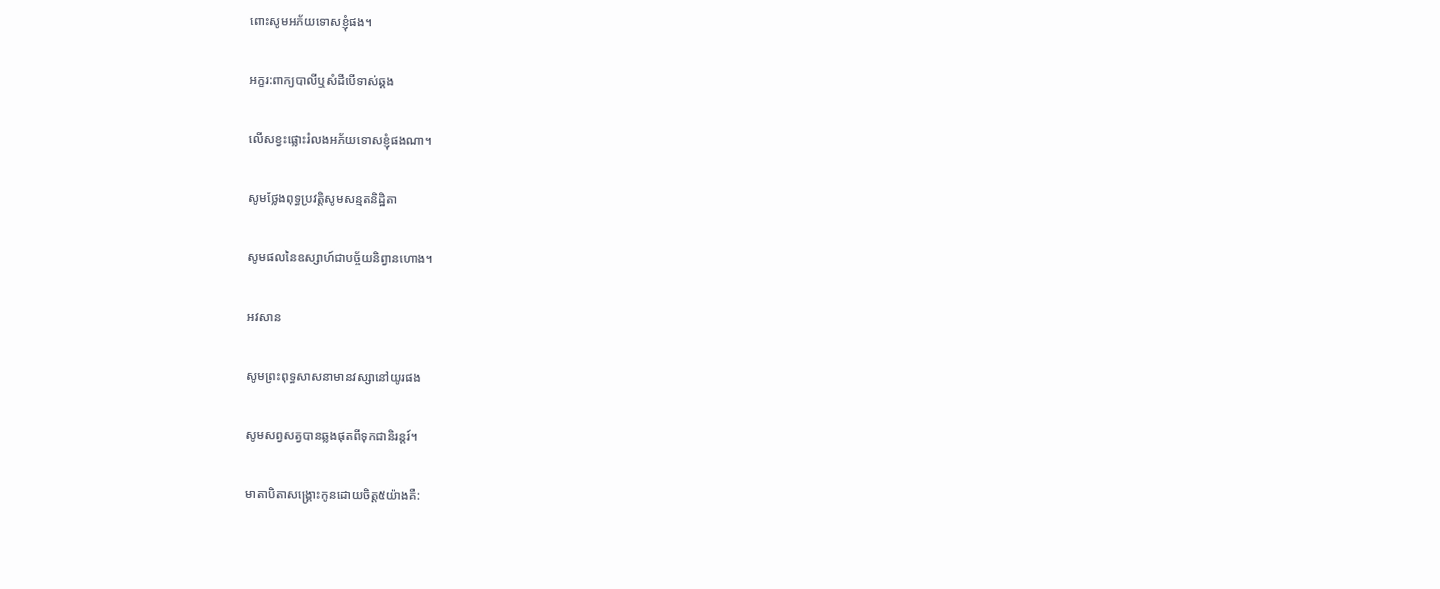ពោះសូមអភ័យទោសខ្ញុំផង។

អក្ខរ:ពាក្យបាលីឬសំដីបើទាស់ឆ្គង

លើសខ្វះផ្លោះរំលងអភ័យទោសខ្ញុំផងណា។

សូមថ្លែងពុទ្ធប្រវត្តិសូមសន្មតនិដ្ឋិតា

សូមផលនៃឧស្សាហ៍ជាបច្ច័យនិព្វានហោង។

អវសាន

សូមព្រះពុទ្ធសាសនាមានវស្សានៅយូរផង

សូមសព្វសត្វបានឆ្លងផុតពីទុកជានិរន្តរ៍។

មាតាបិតាសង្រ្គោះកូនដោយចិត្ត៥យ៉ាងគឺ: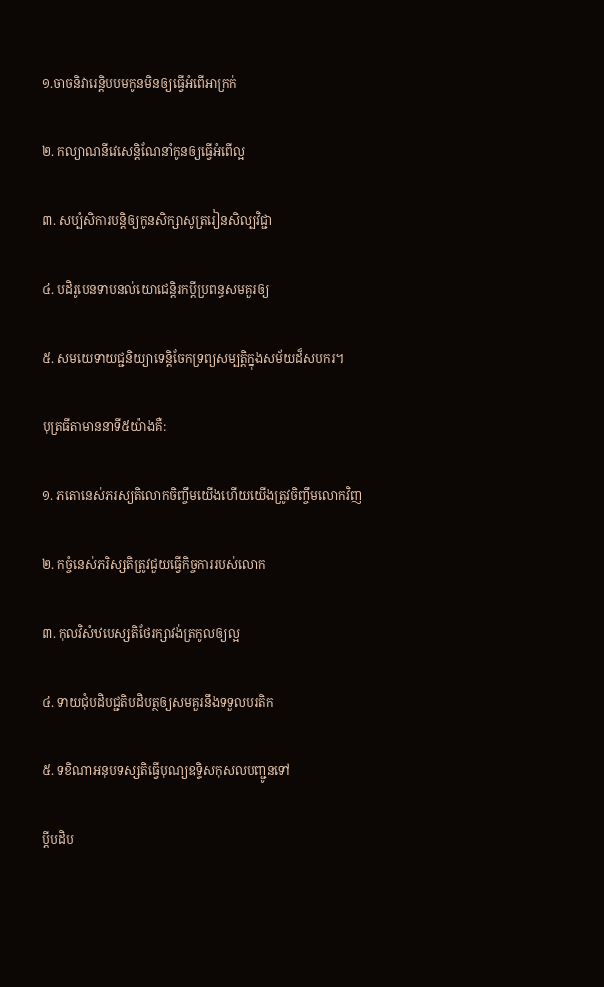១.ចាចនិវារេន្តិបបមកូនមិនឲ្យធ្វើអំពើអាក្រក់

២. កល្យាណនីវេសេន្តិណែនាំកូនឲ្យធ្វើអំពើល្អ

៣. សប្បំសិការបន្តិឲ្យកូនសិក្សាសូត្ររៀនសិល្បវិជ្ជា

៤. បដិរូបេនទាបនល់យោជេន្តិរកប្តីប្រពន្ធសមគួរឲ្យ

៥. សមយេទាយជ្ជនិយ្យាទេន្តិចែកទ្រព្យសម្បតិ្តក្នុងសម័យដ៏សបករ។

បុត្រធីតាមាននាទី៥យ៉ាងគឺ:

១. ភតោនេស់ភរស្យតិលោកចិញ្ចឹមយើងហើយយើងត្រូវចិញ្ចឹមលោកវិញ

២. កច្ចំនេស់ភរិស្សតិត្រូវជួយធ្វើកិច្ចការរបស់លោក

៣. កុលវិសំឋបេស្សតិថែរក្សាវង់ត្រកូលឲ្យល្អ

៤. ទាយជុំបដិបជ្ជតិបដិបត្ថឲ្យសមគួរនឹងទទួលបរតិក

៥. ទខិណាអនុបទស្សតិធ្វើបុណ្យឧទិ្ទសកុសលបញ្ជូនទៅ

ប្តីបដិប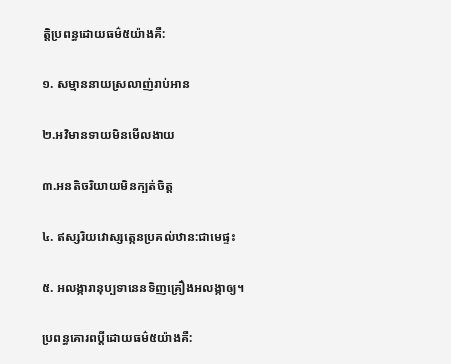ត្តិប្រពន្ធដោយធម៌៥យ៉ាងគឺ:

១. សម្មាននាយស្រលាញ់រាប់អាន

២.អវិមានទាយមិនមើលងាយ

៣.អនតិចរិយាយមិនក្បត់ចិត្ត

៤. ឥស្សរិយវោស្សត្កេនប្រគល់ឋាន:ជាមេផ្ទះ

៥. អលង្ការានុប្បទានេនទិញគ្រឿងអលង្កាឲ្យ។

ប្រពន្ធគោរពប្តីដោយធម៌៥យ៉ាងគឺ: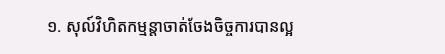១. សុល៍វិហិតកម្មន្តាចាត់ចែងចិច្ចការបានល្អ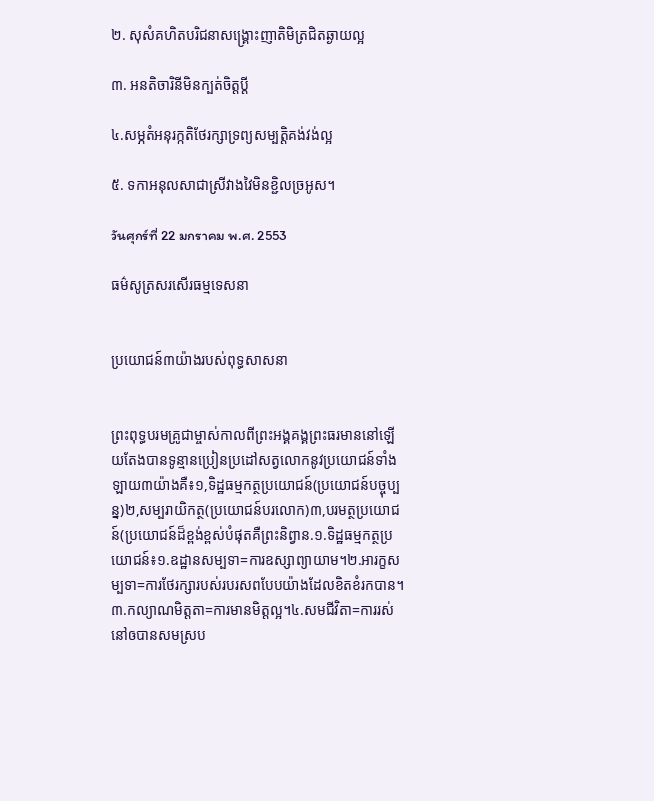២. សុសំគហិតបរិជនាសង្គ្រោះញាតិមិត្រជិតឆ្ងាយល្អ

៣. អនតិចារិនីមិនក្បត់ចិត្តប្តី

៤.សម្ភតំអនុរក្កតិថែរក្សាទ្រព្យសម្បតិ្តគង់វង់ល្អ

៥. ទកាអនុលសាជាស្រីវាងវៃមិនខ្ជិលច្រអូស។

วันศุกร์ที่ 22 มกราคม พ.ศ. 2553

ធម៌សូត្រសរសើរធម្មទេសនា


ប្រយោជន៍៣យ៉ាងរបស់ពុទ្ធសាសនា


ព្រះពុទ្ធបរមគ្រូជាម្ចាស់កាលពីព្រះអង្គគង្គព្រះធរមាននៅឡើយតែងបានទូន្មានប្រៀនប្រដៅសត្វលោកនូវប្រយោជន៍ទាំងឡាយ៣យ៉ាងគឺ៖១,ទិដ្ឋធម្មកត្ថប្រយោជន៍(ប្រយោជន៍បច្ចុប្បន្ន)២,សម្បរាយិកត្ថ(ប្រយោជន៍បរលោក)៣,បរមត្ថប្រយោជន៍(ប្រយោជន៍ដ៏ខ្ពង់ខ្ពស់បំផុតគឺព្រះនិព្វាន.១.ទិដ្ឋធម្មកត្ថប្រយោជន៍៖១.ឧដ្ឋានសម្បទា=ការឧស្សាព្យាយាម។២.អារក្ខសម្បទា=ការថែរក្សារបស់របរសពបែបយ៉ាងដែលខិតខំរកបាន។៣.កល្យាណមិត្តតា=ការមានមិត្តល្អ។៤.សមជីវិតា=ការរស់នៅឲបានសមស្រប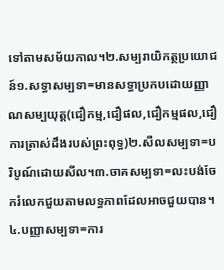ទៅតាមសម័យកាល។២.សម្បរាយិកត្ថប្រយោជន៍១.សទ្ធាសម្បទា=មានសទ្ធាប្រកបដោយញ្ញាណសម្បយុត្ត(ជឿកម្ម,ជឿផល,ជឿកម្មផល,ជឿការត្រាស់ដឹងរបស់ព្រះពុទ្ធ)២.សីលសម្បទា=បរិបូណ៍ដោយសីល។៣.ចាគសម្បទា=លះបង់ចែករំលេកជួយតាមលទ្ធភាពដែលអាចជួយបាន។៤.បញ្ញាសម្បទា=ការ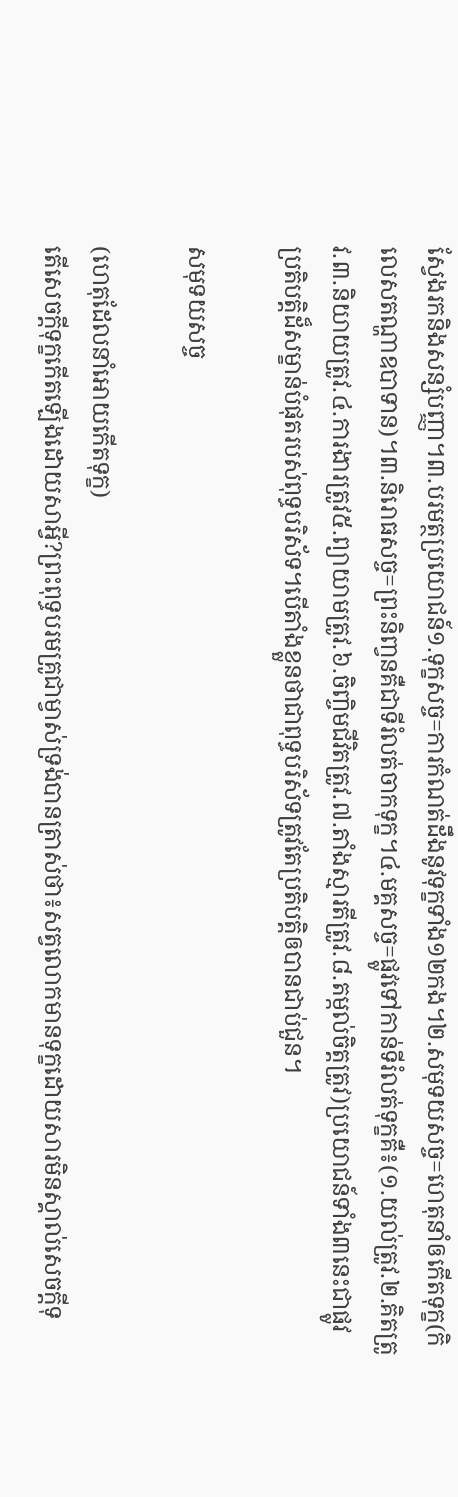សែ្វងរកនិងសន្សំបញ្ញា។៣.បរមត្ថប្រយោជន៍១.ទុក្ខសច្ច=ការកំណត់ដឹងនូវទុក្ខទាំង១២កង។២.សមុទយសច្ច=ហេតុនាំឲកើតទុក្ខ(កិលេសតណ្ហាឧបាទាន)។៣.និរោធសច្ច=ព្រះនិពា្វនគឺជាទីរំលត់ចាកទុក្ខ។៤.មគ្គសច្ច=ផ្លូវទៅកាន់ទីរំលត់ទុក្ខគឺ៖(១.យល់ត្រូវ.២.គិតត្រូវ.៣.និយាយត្រូវ.៤.ការងារត្រូវ៥.ព្យាយាមត្រូវ.៦.ចិញ្ចិមជីវិតត្រូវ.៧.តាំងស្មារតីត្រូវ.៨.តម្កល់ចិត្តត្រូវ)ប្រយោជន៍ទាំង៣នេះជាផ្លូវប្រតិបត្តិដ៏សម្ខាន់បំផុតរបស់ពុទ្ធបរិស័ទ។បើតាំងខ្លួនថាជាពុទ្ធបរិស័ទត្រូវតែប្រតិបត្តិឲបានជាប់ជួន។

សមុទយសច្ច

(ហេតុដែលនាំអោយកើតទុក្ខ)
តើសេចក្តីទុក្ខកើតឡើងដោយសាអ្វី?ព្រះពុទ្ធបរមគ្រូជាម្វាស់ទ្រង់បានត្រាស់ថា៖សត្វលោកមានទុក្ខដោយសារមិនស្គាល់សេចក្តីទុ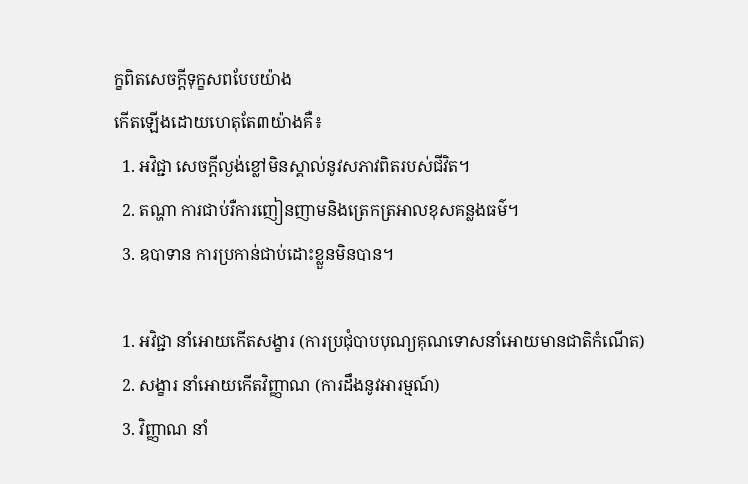ក្ខពិតសេចក្តីទុក្ខសពបែបយ៉ាង
កើតឡើងដោយហេតុតែ៣យ៉ាងគឺ៖
  1. អវិជ្ជា សេចក្តីល្ងង់ខ្លៅមិនស្គាល់នូវសភាវពិតរបស់ជីវិត។
  2. តណ្ហា ការជាប់រឺការញៀនញាមនិងត្រេកត្រអាលខុសគន្លងធម៌។
  3. ឧបាទាន ការប្រកាន់ជាប់ដោះខ្លួនមិនបាន។

  1. អវិជ្ជា នាំអោយកើតសង្ខារ (ការប្រជុំបាបបុណ្យគុណទោសនាំអោយមានជាតិកំណើត)
  2. សង្ខារ នាំអោយកើតវិញ្ញាណ (ការដឹងនូវអារម្មណ៍)
  3. វិញ្ញាណ នាំ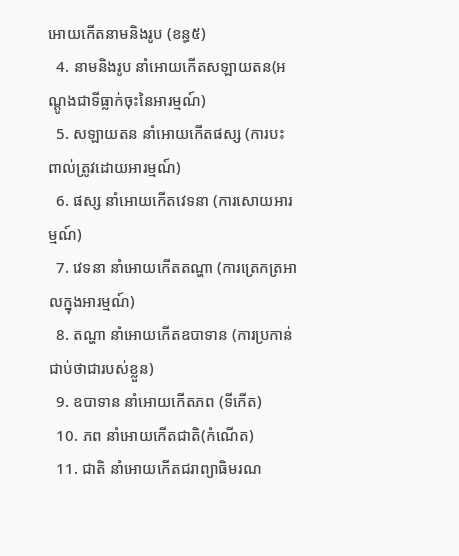អោយកើតនាមនិងរូប (ខន្ធ៥)
  4. នាមនិងរូប នាំអោយកើតសឡាយតន(អណ្តូងជាទីធ្លាក់ចុះនៃអារម្មណ៍)
  5. សឡាយតន នាំអោយកើតផស្ស (ការបះពាល់ត្រូវដោយអារម្មណ៍)
  6. ផស្ស នាំអោយកើតវេទនា (ការសោយអារម្មណ៍)
  7. វេទនា នាំអោយកើតតណ្ហា (ការត្រេកត្រអាលក្នុងអារម្មណ៍)
  8. តណ្ហា នាំអោយកើតឧបាទាន (ការប្រកាន់ជាប់ថាជារបស់ខ្លួន)
  9. ឧបាទាន នាំអោយកើតភព (ទីកើត)
  10. ភព នាំអោយកើតជាតិ(កំណើត)
  11. ជាតិ នាំអោយកើតជរាព្យាធិមរណ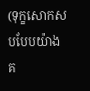(ទុក្ខសោកសបបែបយ៉ាងគ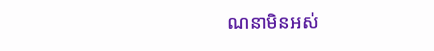ណនាមិនអស់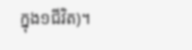ក្នុង១ជីវិត)។